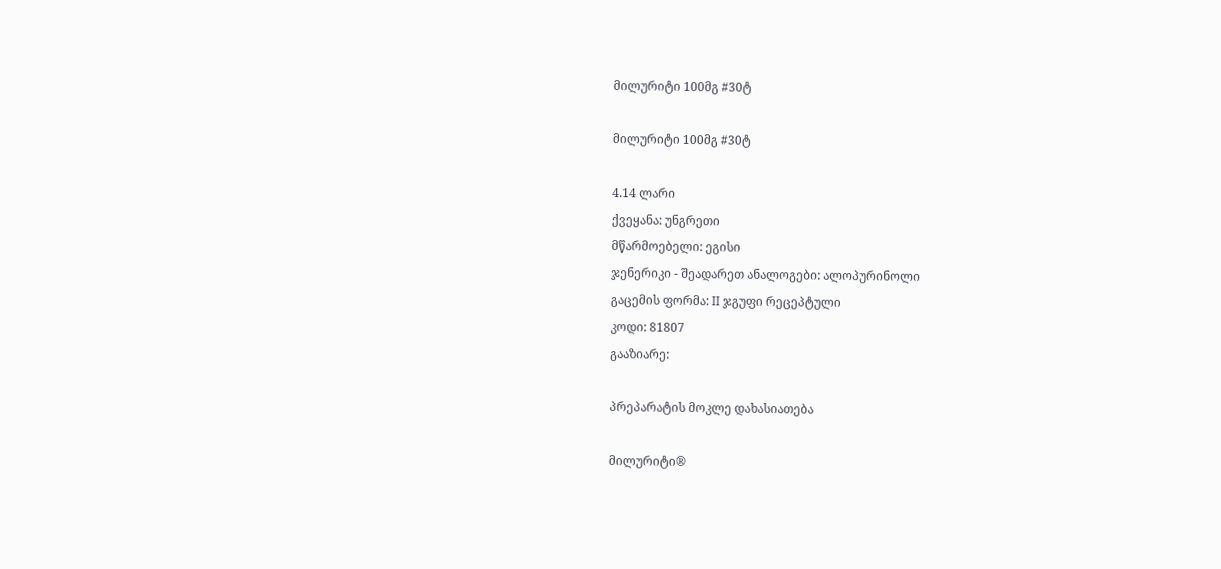მილურიტი 100მგ #30ტ

მილურიტი 100მგ #30ტ

4.14 ლარი
ქვეყანა: უნგრეთი
მწარმოებელი: ეგისი
ჯენერიკი - შეადარეთ ანალოგები: ალოპურინოლი
გაცემის ფორმა: II ჯგუფი რეცეპტული
კოდი: 81807
გააზიარე:

პრეპარატის მოკლე დახასიათება

მილურიტი®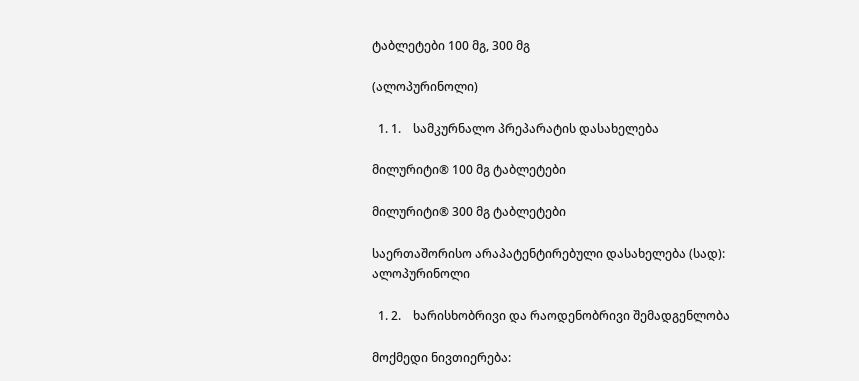ტაბლეტები 100 მგ, 300 მგ

(ალოპურინოლი)

  1. 1.    სამკურნალო პრეპარატის დასახელება

მილურიტი® 100 მგ ტაბლეტები

მილურიტი® 300 მგ ტაბლეტები

საერთაშორისო არაპატენტირებული დასახელება (სად): ალოპურინოლი

  1. 2.    ხარისხობრივი და რაოდენობრივი შემადგენლობა

მოქმედი ნივთიერება: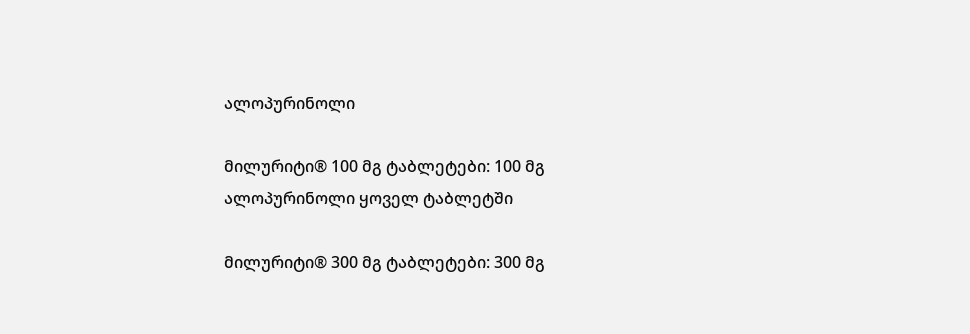ალოპურინოლი

მილურიტი® 100 მგ ტაბლეტები: 100 მგ ალოპურინოლი ყოველ ტაბლეტში

მილურიტი® 300 მგ ტაბლეტები: 300 მგ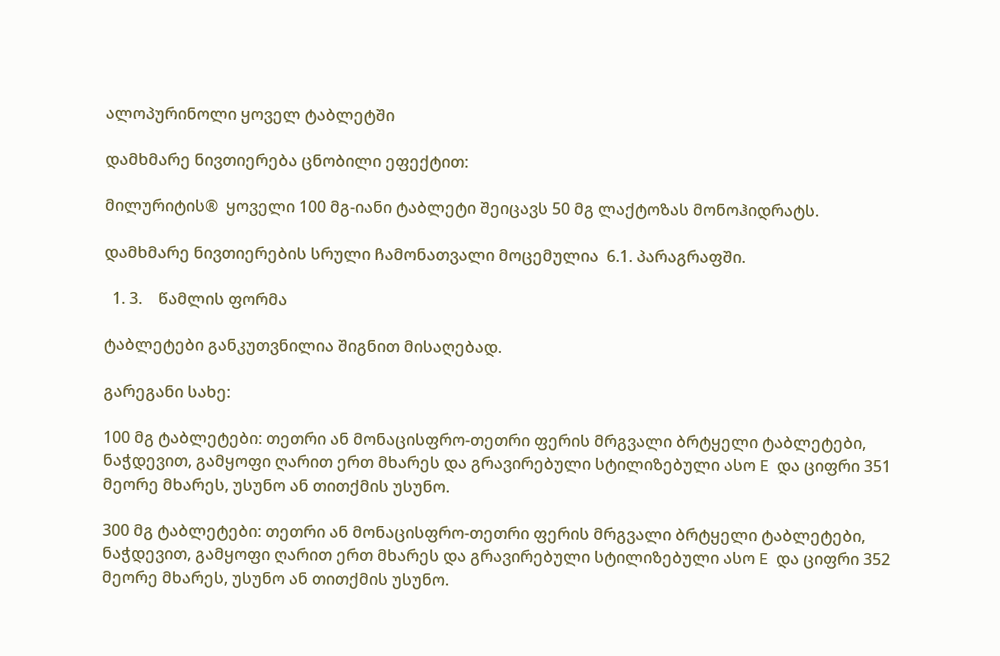ალოპურინოლი ყოველ ტაბლეტში

დამხმარე ნივთიერება ცნობილი ეფექტით:

მილურიტის®  ყოველი 100 მგ-იანი ტაბლეტი შეიცავს 50 მგ ლაქტოზას მონოჰიდრატს.

დამხმარე ნივთიერების სრული ჩამონათვალი მოცემულია  6.1. პარაგრაფში.

  1. 3.    წამლის ფორმა

ტაბლეტები განკუთვნილია შიგნით მისაღებად.

გარეგანი სახე:

100 მგ ტაბლეტები: თეთრი ან მონაცისფრო-თეთრი ფერის მრგვალი ბრტყელი ტაბლეტები, ნაჭდევით, გამყოფი ღარით ერთ მხარეს და გრავირებული სტილიზებული ასო E  და ციფრი 351 მეორე მხარეს, უსუნო ან თითქმის უსუნო.

300 მგ ტაბლეტები: თეთრი ან მონაცისფრო-თეთრი ფერის მრგვალი ბრტყელი ტაბლეტები, ნაჭდევით, გამყოფი ღარით ერთ მხარეს და გრავირებული სტილიზებული ასო E  და ციფრი 352 მეორე მხარეს, უსუნო ან თითქმის უსუნო.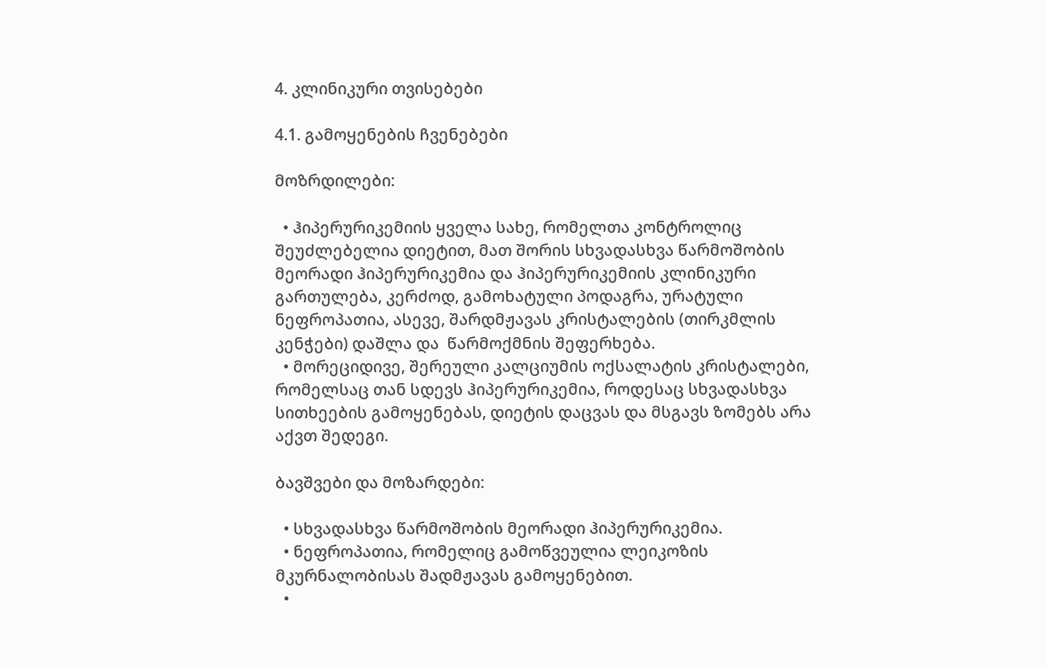4. კლინიკური თვისებები

4.1. გამოყენების ჩვენებები

მოზრდილები:

  • ჰიპერურიკემიის ყველა სახე, რომელთა კონტროლიც შეუძლებელია დიეტით, მათ შორის სხვადასხვა წარმოშობის მეორადი ჰიპერურიკემია და ჰიპერურიკემიის კლინიკური გართულება, კერძოდ, გამოხატული პოდაგრა, ურატული ნეფროპათია, ასევე, შარდმჟავას კრისტალების (თირკმლის კენჭები) დაშლა და  წარმოქმნის შეფერხება.
  • მორეციდივე, შერეული კალციუმის ოქსალატის კრისტალები, რომელსაც თან სდევს ჰიპერურიკემია, როდესაც სხვადასხვა სითხეების გამოყენებას, დიეტის დაცვას და მსგავს ზომებს არა აქვთ შედეგი.

ბავშვები და მოზარდები:

  • სხვადასხვა წარმოშობის მეორადი ჰიპერურიკემია.
  • ნეფროპათია, რომელიც გამოწვეულია ლეიკოზის მკურნალობისას შადმჟავას გამოყენებით.
  •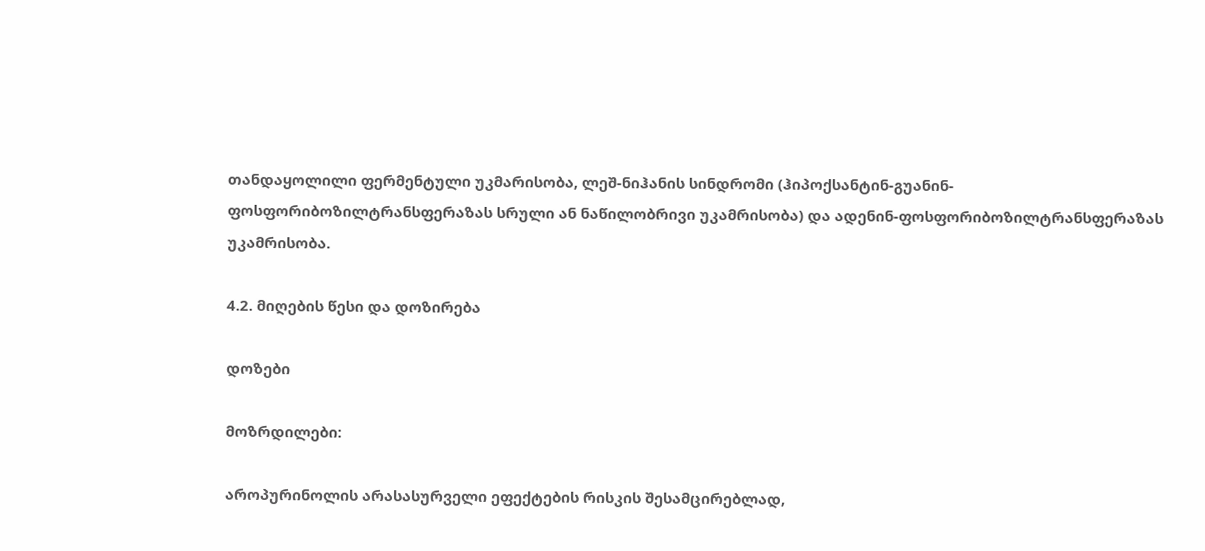თანდაყოლილი ფერმენტული უკმარისობა, ლეშ-ნიჰანის სინდრომი (ჰიპოქსანტინ-გუანინ-ფოსფორიბოზილტრანსფერაზას სრული ან ნაწილობრივი უკამრისობა) და ადენინ-ფოსფორიბოზილტრანსფერაზას უკამრისობა.

4.2. მიღების წესი და დოზირება

დოზები

მოზრდილები:

აროპურინოლის არასასურველი ეფექტების რისკის შესამცირებლად,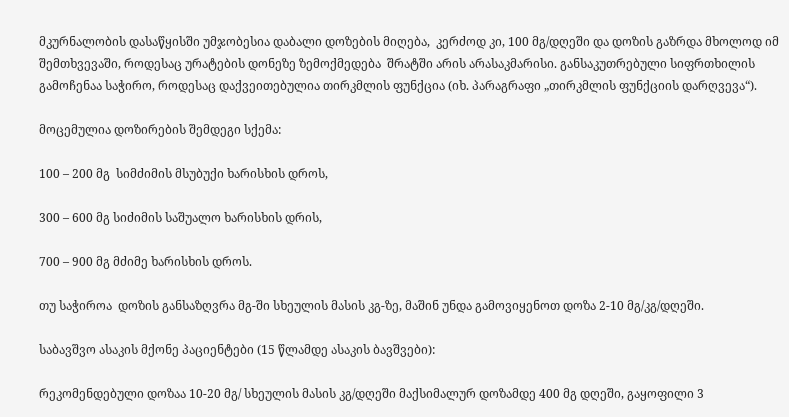მკურნალობის დასაწყისში უმჯობესია დაბალი დოზების მიღება,  კერძოდ კი, 100 მგ/დღეში და დოზის გაზრდა მხოლოდ იმ შემთხვევაში, როდესაც ურატების დონეზე ზემოქმედება  შრატში არის არასაკმარისი. განსაკუთრებული სიფრთხილის გამოჩენაა საჭირო, როდესაც დაქვეითებულია თირკმლის ფუნქცია (იხ. პარაგრაფი „თირკმლის ფუნქციის დარღვევა“).

მოცემულია დოზირების შემდეგი სქემა:

100 – 200 მგ  სიმძიმის მსუბუქი ხარისხის დროს,

300 – 600 მგ სიძიმის საშუალო ხარისხის დრის,

700 – 900 მგ მძიმე ხარისხის დროს.

თუ საჭიროა  დოზის განსაზღვრა მგ-ში სხეულის მასის კგ-ზე, მაშინ უნდა გამოვიყენოთ დოზა 2-10 მგ/კგ/დღეში.

საბავშვო ასაკის მქონე პაციენტები (15 წლამდე ასაკის ბავშვები):

რეკომენდებული დოზაა 10-20 მგ/ სხეულის მასის კგ/დღეში მაქსიმალურ დოზამდე 400 მგ დღეში, გაყოფილი 3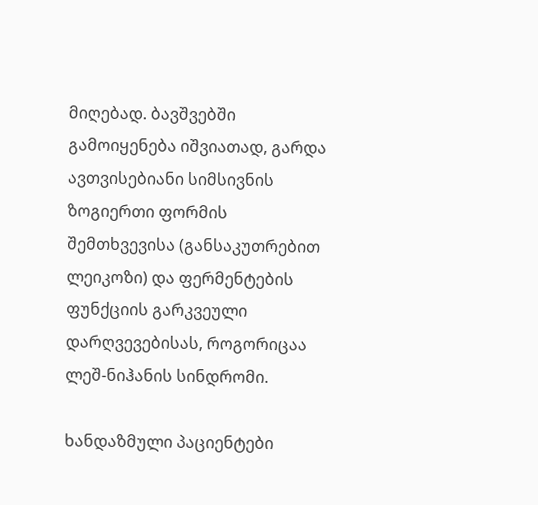მიღებად. ბავშვებში გამოიყენება იშვიათად, გარდა ავთვისებიანი სიმსივნის ზოგიერთი ფორმის შემთხვევისა (განსაკუთრებით ლეიკოზი) და ფერმენტების ფუნქციის გარკვეული  დარღვევებისას, როგორიცაა ლეშ-ნიჰანის სინდრომი.

ხანდაზმული პაციენტები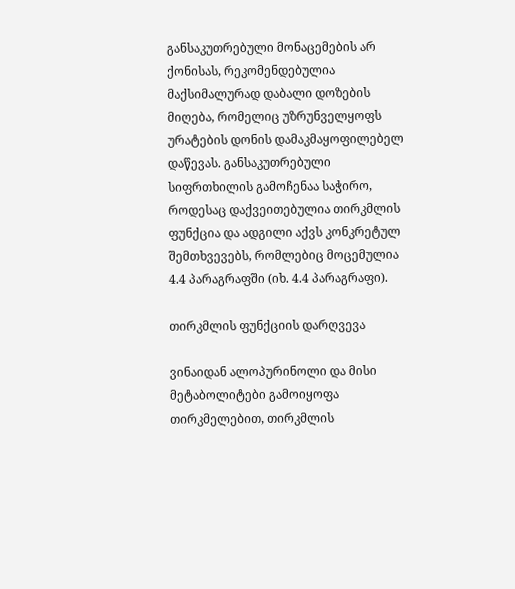განსაკუთრებული მონაცემების არ ქონისას, რეკომენდებულია მაქსიმალურად დაბალი დოზების მიღება, რომელიც უზრუნველყოფს ურატების დონის დამაკმაყოფილებელ დაწევას. განსაკუთრებული სიფრთხილის გამოჩენაა საჭირო, როდესაც დაქვეითებულია თირკმლის ფუნქცია და ადგილი აქვს კონკრეტულ შემთხვევებს, რომლებიც მოცემულია 4.4 პარაგრაფში (იხ. 4.4 პარაგრაფი).

თირკმლის ფუნქციის დარღვევა

ვინაიდან ალოპურინოლი და მისი მეტაბოლიტები გამოიყოფა თირკმელებით, თირკმლის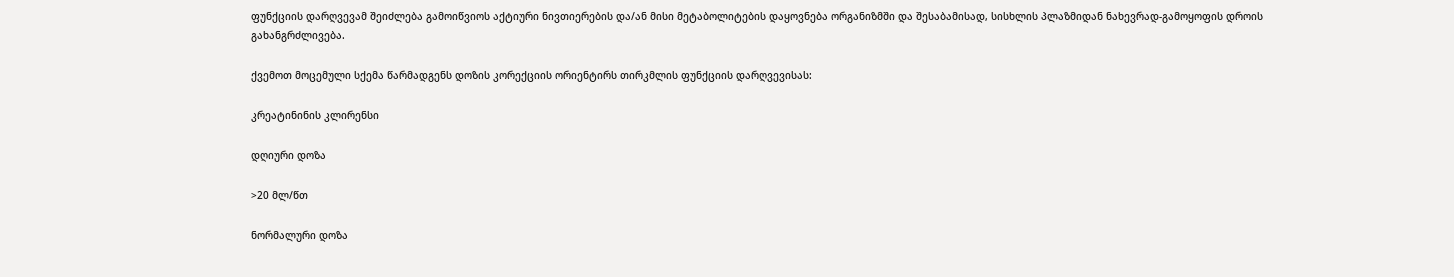ფუნქციის დარღვევამ შეიძლება გამოიწვიოს აქტიური ნივთიერების და/ან მისი მეტაბოლიტების დაყოვნება ორგანიზმში და შესაბამისად, სისხლის პლაზმიდან ნახევრად-გამოყოფის დროის გახანგრძლივება.

ქვემოთ მოცემული სქემა წარმადგენს დოზის კორექციის ორიენტირს თირკმლის ფუნქციის დარღვევისას:

კრეატინინის კლირენსი

დღიური დოზა

>20 მლ/წთ

ნორმალური დოზა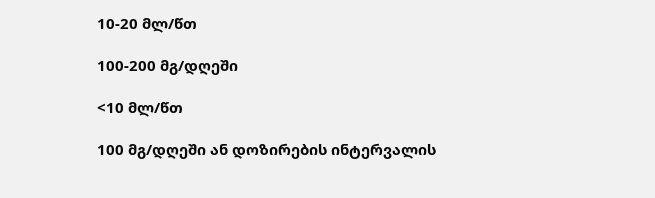10-20 მლ/წთ

100-200 მგ/დღეში

<10 მლ/წთ

100 მგ/დღეში ან დოზირების ინტერვალის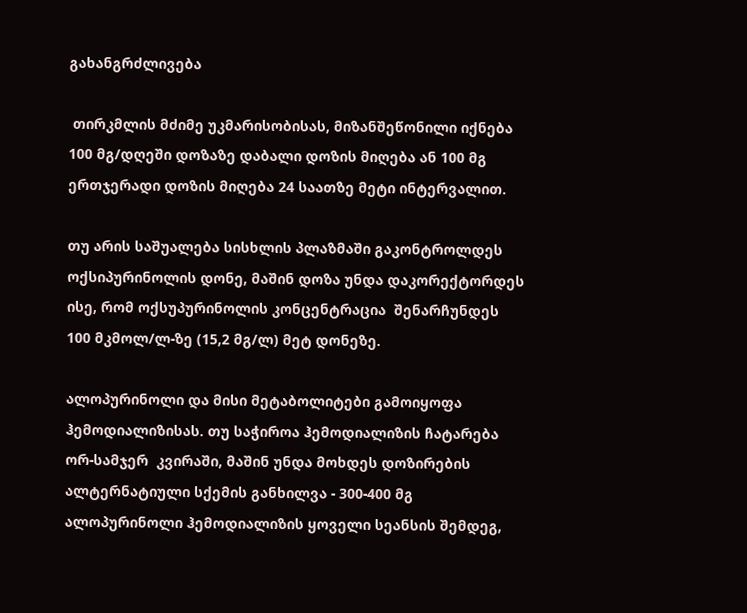გახანგრძლივება

 თირკმლის მძიმე უკმარისობისას, მიზანშეწონილი იქნება  100 მგ/დღეში დოზაზე დაბალი დოზის მიღება ან 100 მგ ერთჯერადი დოზის მიღება 24 საათზე მეტი ინტერვალით.

თუ არის საშუალება სისხლის პლაზმაში გაკონტროლდეს ოქსიპურინოლის დონე, მაშინ დოზა უნდა დაკორექტორდეს ისე, რომ ოქსუპურინოლის კონცენტრაცია  შენარჩუნდეს 100 მკმოლ/ლ-ზე (15,2 მგ/ლ) მეტ დონეზე.

ალოპურინოლი და მისი მეტაბოლიტები გამოიყოფა ჰემოდიალიზისას. თუ საჭიროა ჰემოდიალიზის ჩატარება ორ-სამჯერ  კვირაში, მაშინ უნდა მოხდეს დოზირების ალტერნატიული სქემის განხილვა - 300-400 მგ ალოპურინოლი ჰემოდიალიზის ყოველი სეანსის შემდეგ,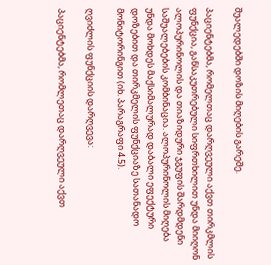შუალედებში დოზის მიღების გარეშე.

პაციენტებმა, რომელთაც დარღვეული აქვთ თირკმლის ფუნქცია, განსაკუთრებული სიფრთხილით უნდა მიიღონ ალოპურინოლის და თიაზიდური ჯგუფის შარდმდენი საშუალებების კომბინაცია. ალოპურინოლის მიღება უნდა მოხდეს მაქსიმალურად დაბალი ეფექტური დოზებით და თირკმელის ფუნქციაზე სათანადო მონიტორინგით (იხ. პარაგრაფი 4.5).

ღვიძლის ფუნქციის დარღვევა:

პაციენტებმა, რომლეთაც დარღვეული აქვთ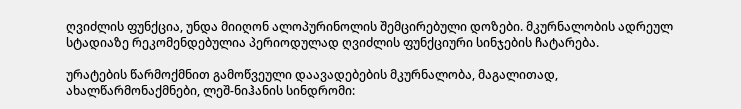ღვიძლის ფუნქცია, უნდა მიიღონ ალოპურინოლის შემცირებული დოზები. მკურნალობის ადრეულ სტადიაზე რეკომენდებულია პერიოდულად ღვიძლის ფუნქციური სინჯების ჩატარება.

ურატების წარმოქმნით გამოწვეული დაავადებების მკურნალობა, მაგალითად, ახალწარმონაქმნები, ლეშ-ნიჰანის სინდრომი: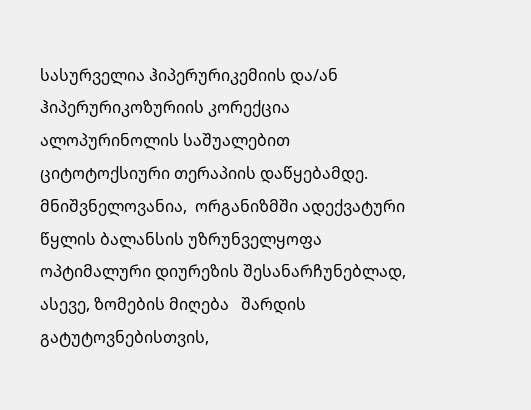სასურველია ჰიპერურიკემიის და/ან ჰიპერურიკოზურიის კორექცია ალოპურინოლის საშუალებით ციტოტოქსიური თერაპიის დაწყებამდე. მნიშვნელოვანია,  ორგანიზმში ადექვატური წყლის ბალანსის უზრუნველყოფა ოპტიმალური დიურეზის შესანარჩუნებლად, ასევე, ზომების მიღება   შარდის გატუტოვნებისთვის,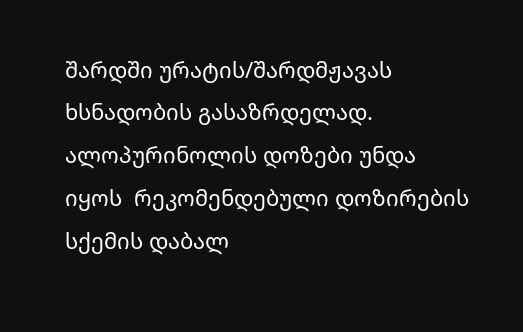შარდში ურატის/შარდმჟავას ხსნადობის გასაზრდელად. ალოპურინოლის დოზები უნდა იყოს  რეკომენდებული დოზირების სქემის დაბალ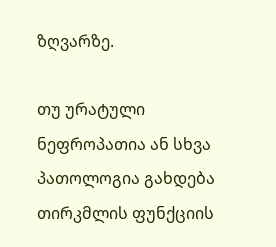ზღვარზე.

თუ ურატული ნეფროპათია ან სხვა პათოლოგია გახდება თირკმლის ფუნქციის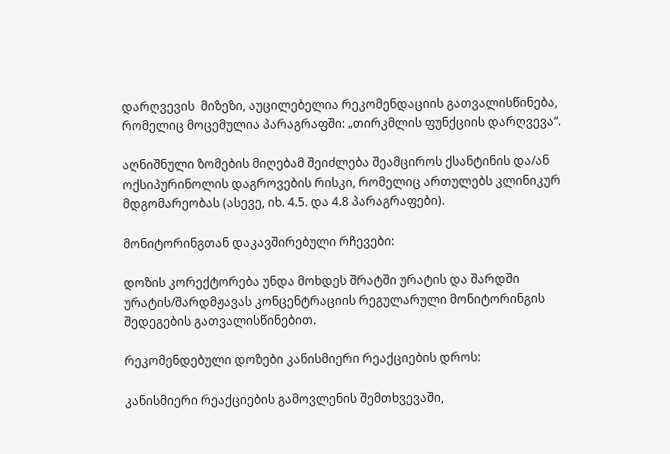დარღვევის  მიზეზი, აუცილებელია რეკომენდაციის გათვალისწინება, რომელიც მოცემულია პარაგრაფში: „თირკმლის ფუნქციის დარღვევა“.

აღნიშნული ზომების მიღებამ შეიძლება შეამციროს ქსანტინის და/ან ოქსიპურინოლის დაგროვების რისკი, რომელიც ართულებს კლინიკურ მდგომარეობას (ასევე, იხ. 4.5. და 4.8 პარაგრაფები).

მონიტორინგთან დაკავშირებული რჩევები:

დოზის კორექტორება უნდა მოხდეს შრატში ურატის და შარდში ურატის/შარდმჟავას კონცენტრაციის რეგულარული მონიტორინგის შედეგების გათვალისწინებით.

რეკომენდებული დოზები კანისმიერი რეაქციების დროს:

კანისმიერი რეაქციების გამოვლენის შემთხვევაში,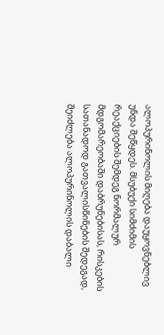ალოპურინოლის მიღება დაუყოვნებლივ უნდა შეწყდეს. მსუბუქი სიმძიმის რეაქციების შემდეგ ნორმალურ მდგომარეობაში დაბრუნებისას, რისკების სათანადოდ გათვალისწინების შედეგად, შეიძლება ალოპურინოლის დაბალი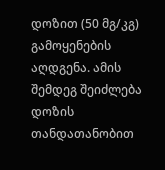დოზით (50 მგ/კგ) გამოყენების აღდგენა. ამის შემდეგ შეიძლება დოზის თანდათანობით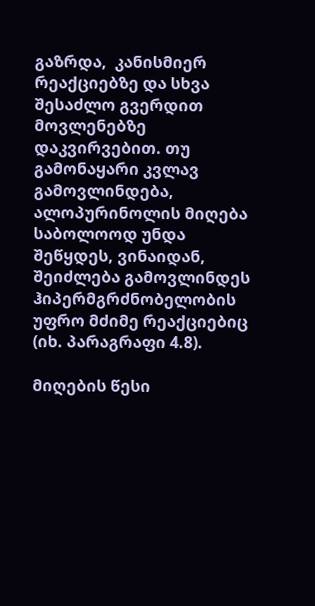გაზრდა,  კანისმიერ რეაქციებზე და სხვა შესაძლო გვერდით მოვლენებზე დაკვირვებით. თუ გამონაყარი კვლავ გამოვლინდება, ალოპურინოლის მიღება საბოლოოდ უნდა შეწყდეს, ვინაიდან, შეიძლება გამოვლინდეს ჰიპერმგრძნობელობის უფრო მძიმე რეაქციებიც (იხ. პარაგრაფი 4.8).

მიღების წესი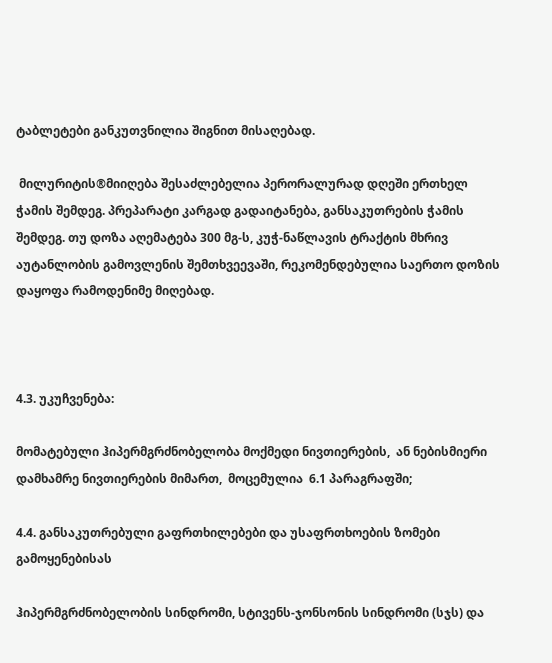ტაბლეტები განკუთვნილია შიგნით მისაღებად.

 მილურიტის®მიიღება შესაძლებელია პერორალურად დღეში ერთხელ ჭამის შემდეგ. პრეპარატი კარგად გადაიტანება, განსაკუთრების ჭამის შემდეგ. თუ დოზა აღემატება 300 მგ-ს, კუჭ-ნაწლავის ტრაქტის მხრივ აუტანლობის გამოვლენის შემთხვეევაში, რეკომენდებულია საერთო დოზის დაყოფა რამოდენიმე მიღებად.



4.3. უკუჩვენება:

მომატებული ჰიპერმგრძნობელობა მოქმედი ნივთიერების,  ან ნებისმიერი დამხამრე ნივთიერების მიმართ,  მოცემულია  6.1 პარაგრაფში;

4.4. განსაკუთრებული გაფრთხილებები და უსაფრთხოების ზომები გამოყენებისას

ჰიპერმგრძნობელობის სინდრომი, სტივენს-ჯონსონის სინდრომი (სჯს) და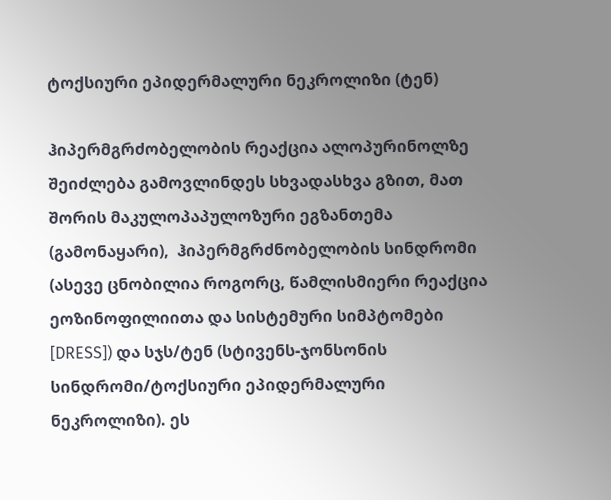ტოქსიური ეპიდერმალური ნეკროლიზი (ტენ)

ჰიპერმგრძობელობის რეაქცია ალოპურინოლზე  შეიძლება გამოვლინდეს სხვადასხვა გზით, მათ შორის მაკულოპაპულოზური ეგზანთემა (გამონაყარი),  ჰიპერმგრძნობელობის სინდრომი (ასევე ცნობილია როგორც, წამლისმიერი რეაქცია ეოზინოფილიითა და სისტემური სიმპტომები [DRESS]) და სჯს/ტენ (სტივენს-ჯონსონის სინდრომი/ტოქსიური ეპიდერმალური ნეკროლიზი). ეს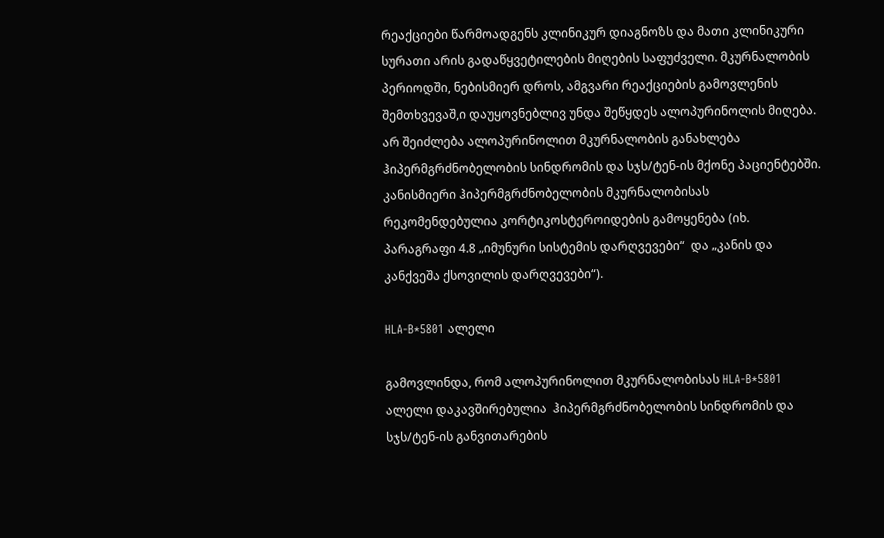რეაქციები წარმოადგენს კლინიკურ დიაგნოზს და მათი კლინიკური სურათი არის გადაწყვეტილების მიღების საფუძველი. მკურნალობის პერიოდში, ნებისმიერ დროს, ამგვარი რეაქციების გამოვლენის შემთხვევაშ,ი დაუყოვნებლივ უნდა შეწყდეს ალოპურინოლის მიღება. არ შეიძლება ალოპურინოლით მკურნალობის განახლება ჰიპერმგრძნობელობის სინდრომის და სჯს/ტენ-ის მქონე პაციენტებში. კანისმიერი ჰიპერმგრძნობელობის მკურნალობისას რეკომენდებულია კორტიკოსტეროიდების გამოყენება (იხ. პარაგრაფი 4.8 „იმუნური სისტემის დარღვევები“  და „კანის და კანქვეშა ქსოვილის დარღვევები“).

HLA-B*5801 ალელი

გამოვლინდა, რომ ალოპურინოლით მკურნალობისას HLA-B*5801 ალელი დაკავშირებულია  ჰიპერმგრძნობელობის სინდრომის და სჯს/ტენ-ის განვითარების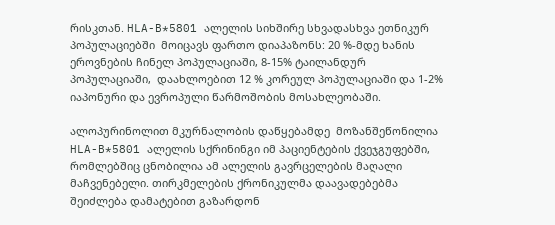რისკთან. HLA-B*5801 ალელის სიხშირე სხვადასხვა ეთნიკურ პოპულაციებში  მოიცავს ფართო დიაპაზონს: 20 %-მდე ხანის ეროვნების ჩინელ პოპულაციაში, 8-15% ტაილანდურ პოპულაციაში,  დაახლოებით 12 % კორეულ პოპულაციაში და 1-2% იაპონური და ევროპული წარმოშობის მოსახლეობაში.

ალოპურინოლით მკურნალობის დაწყებამდე  მოზანშეწონილია HLA-B*5801 ალელის სქრინინგი იმ პაციენტების ქვეჯგუფებში, რომლებშიც ცნობილია ამ ალელის გავრცელების მაღალი მაჩვენებელი. თირკმელების ქრონიკულმა დაავადებებმა შეიძლება დამატებით გაზარდონ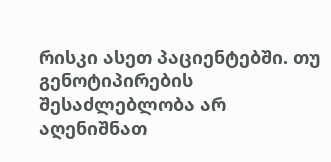რისკი ასეთ პაციენტებში. თუ გენოტიპირების შესაძლებლობა არ აღენიშნათ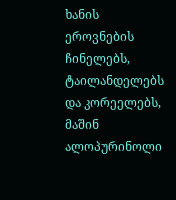ხანის ეროვნების ჩინელებს, ტაილანდელებს და კორეელებს, მაშინ ალოპურინოლი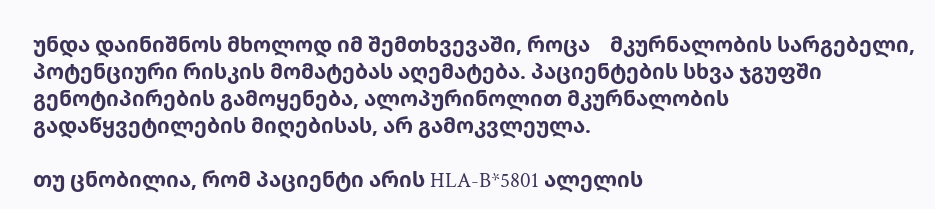უნდა დაინიშნოს მხოლოდ იმ შემთხვევაში, როცა    მკურნალობის სარგებელი, პოტენციური რისკის მომატებას აღემატება. პაციენტების სხვა ჯგუფში გენოტიპირების გამოყენება, ალოპურინოლით მკურნალობის გადაწყვეტილების მიღებისას, არ გამოკვლეულა.

თუ ცნობილია, რომ პაციენტი არის HLA-B*5801 ალელის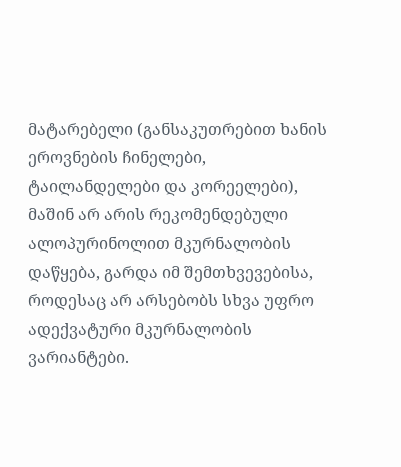მატარებელი (განსაკუთრებით ხანის ეროვნების ჩინელები, ტაილანდელები და კორეელები), მაშინ არ არის რეკომენდებული ალოპურინოლით მკურნალობის დაწყება, გარდა იმ შემთხვევებისა, როდესაც არ არსებობს სხვა უფრო ადექვატური მკურნალობის ვარიანტები.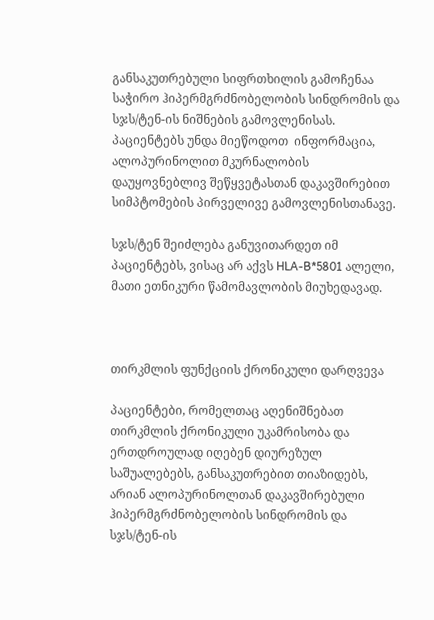განსაკუთრებული სიფრთხილის გამოჩენაა საჭირო ჰიპერმგრძნობელობის სინდრომის და სჯს/ტენ-ის ნიშნების გამოვლენისას. პაციენტებს უნდა მიეწოდოთ  ინფორმაცია, ალოპურინოლით მკურნალობის დაუყოვნებლივ შეწყვეტასთან დაკავშირებით სიმპტომების პირველივე გამოვლენისთანავე.

სჯს/ტენ შეიძლება განუვითარდეთ იმ პაციენტებს, ვისაც არ აქვს HLA-B*5801 ალელი, მათი ეთნიკური წამომავლობის მიუხედავად.



თირკმლის ფუნქციის ქრონიკული დარღვევა

პაციენტები, რომელთაც აღენიშნებათ თირკმლის ქრონიკული უკამრისობა და ერთდროულად იღებენ დიურეზულ საშუალებებს, განსაკუთრებით თიაზიდებს,  არიან ალოპურინოლთან დაკავშირებული ჰიპერმგრძნობელობის სინდრომის და სჯს/ტენ-ის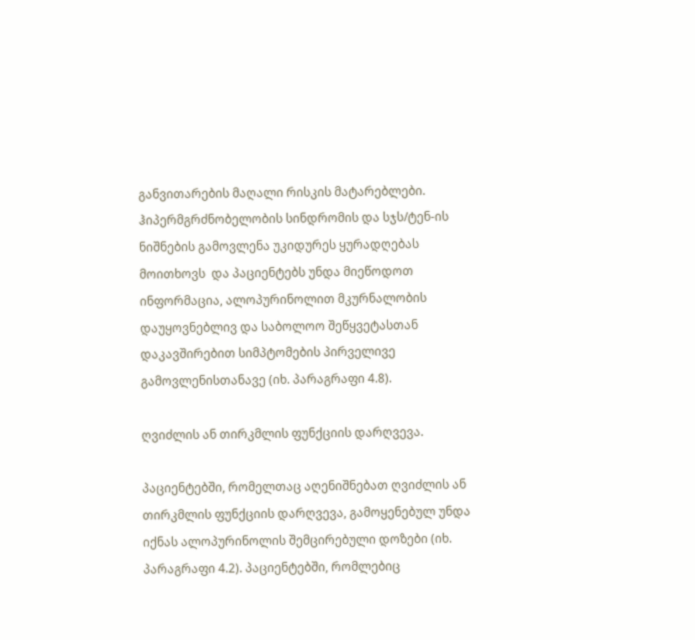განვითარების მაღალი რისკის მატარებლები.   ჰიპერმგრძნობელობის სინდრომის და სჯს/ტენ-ის  ნიშნების გამოვლენა უკიდურეს ყურადღებას მოითხოვს  და პაციენტებს უნდა მიეწოდოთ  ინფორმაცია, ალოპურინოლით მკურნალობის დაუყოვნებლივ და საბოლოო შეწყვეტასთან დაკავშირებით სიმპტომების პირველივე გამოვლენისთანავე (იხ. პარაგრაფი 4.8).

ღვიძლის ან თირკმლის ფუნქციის დარღვევა.

პაციენტებში, რომელთაც აღენიშნებათ ღვიძლის ან თირკმლის ფუნქციის დარღვევა, გამოყენებულ უნდა იქნას ალოპურინოლის შემცირებული დოზები (იხ. პარაგრაფი 4.2). პაციენტებში, რომლებიც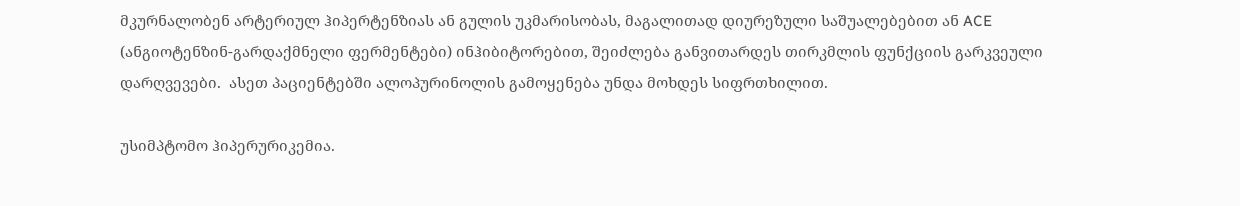მკურნალობენ არტერიულ ჰიპერტენზიას ან გულის უკმარისობას, მაგალითად დიურეზული საშუალებებით ან ACE  (ანგიოტენზინ-გარდაქმნელი ფერმენტები) ინჰიბიტორებით, შეიძლება განვითარდეს თირკმლის ფუნქციის გარკვეული დარღვევები.  ასეთ პაციენტებში ალოპურინოლის გამოყენება უნდა მოხდეს სიფრთხილით.

უსიმპტომო ჰიპერურიკემია.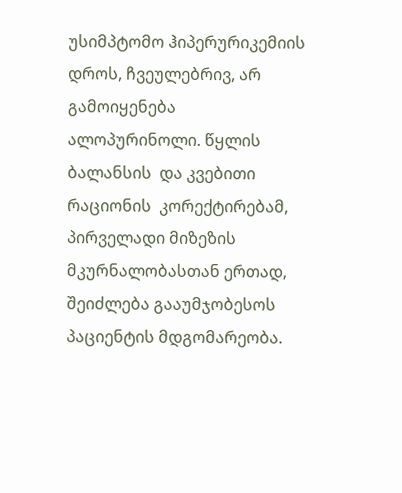უსიმპტომო ჰიპერურიკემიის დროს, ჩვეულებრივ, არ გამოიყენება ალოპურინოლი. წყლის ბალანსის  და კვებითი რაციონის  კორექტირებამ, პირველადი მიზეზის მკურნალობასთან ერთად,  შეიძლება გააუმჯობესოს პაციენტის მდგომარეობა.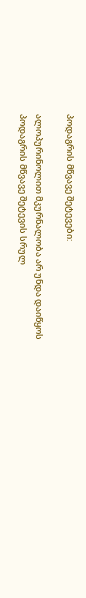პოდაგრის მწვავე შეტევები:

ალოპურინოლით მკურნალობა არ უნდა დაიწყოს პოდაგრის მწვავე შეტევის სრულ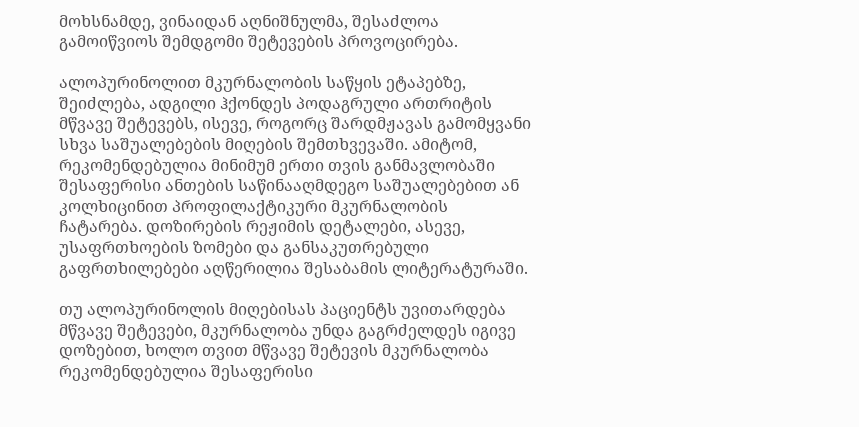მოხსნამდე, ვინაიდან აღნიშნულმა, შესაძლოა გამოიწვიოს შემდგომი შეტევების პროვოცირება.

ალოპურინოლით მკურნალობის საწყის ეტაპებზე,  შეიძლება, ადგილი ჰქონდეს პოდაგრული ართრიტის მწვავე შეტევებს, ისევე, როგორც შარდმჟავას გამომყვანი სხვა საშუალებების მიღების შემთხვევაში. ამიტომ, რეკომენდებულია მინიმუმ ერთი თვის განმავლობაში შესაფერისი ანთების საწინააღმდეგო საშუალებებით ან კოლხიცინით პროფილაქტიკური მკურნალობის ჩატარება. დოზირების რეჟიმის დეტალები, ასევე,  უსაფრთხოების ზომები და განსაკუთრებული გაფრთხილებები აღწერილია შესაბამის ლიტერატურაში.

თუ ალოპურინოლის მიღებისას პაციენტს უვითარდება მწვავე შეტევები, მკურნალობა უნდა გაგრძელდეს იგივე დოზებით, ხოლო თვით მწვავე შეტევის მკურნალობა რეკომენდებულია შესაფერისი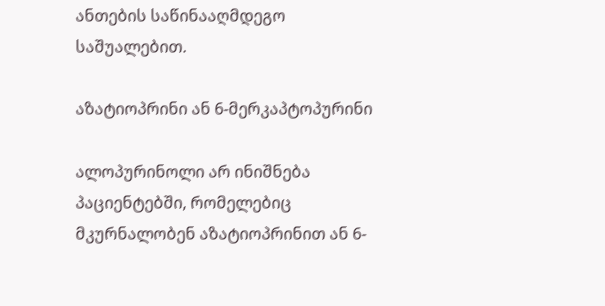ანთების საწინააღმდეგო საშუალებით.

აზატიოპრინი ან 6-მერკაპტოპურინი

ალოპურინოლი არ ინიშნება პაციენტებში, რომელებიც მკურნალობენ აზატიოპრინით ან 6-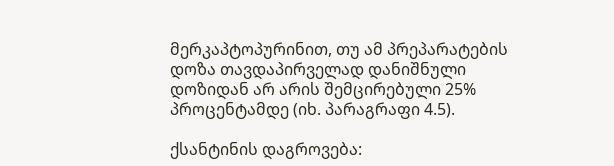მერკაპტოპურინით, თუ ამ პრეპარატების დოზა თავდაპირველად დანიშნული დოზიდან არ არის შემცირებული 25% პროცენტამდე (იხ. პარაგრაფი 4.5).

ქსანტინის დაგროვება: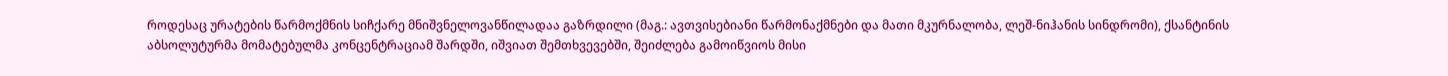როდესაც ურატების წარმოქმნის სიჩქარე მნიშვნელოვანწილადაა გაზრდილი (მაგ.: ავთვისებიანი წარმონაქმნები და მათი მკურნალობა, ლეშ-ნიჰანის სინდრომი), ქსანტინის აბსოლუტურმა მომატებულმა კონცენტრაციამ შარდში, იშვიათ შემთხვევებში, შეიძლება გამოიწვიოს მისი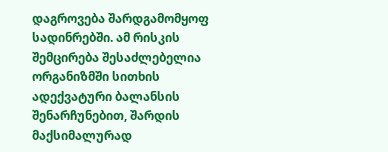დაგროვება შარდგამომყოფ სადინრებში. ამ რისკის შემცირება შესაძლებელია ორგანიზმში სითხის ადექვატური ბალანსის შენარჩუნებით, შარდის მაქსიმალურად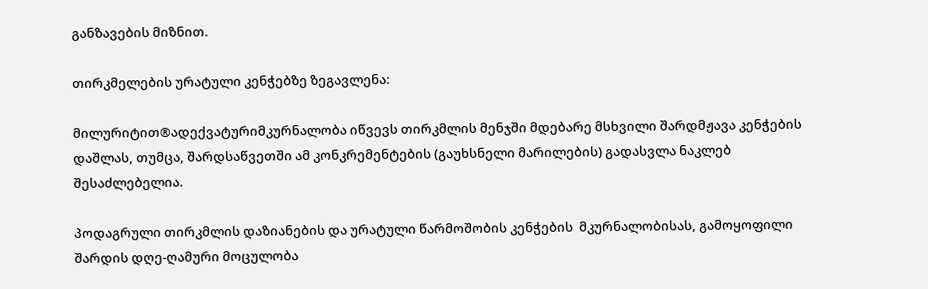განზავების მიზნით.

თირკმელების ურატული კენჭებზე ზეგავლენა:

მილურიტით®ადექვატურიმკურნალობა იწვევს თირკმლის მენჯში მდებარე მსხვილი შარდმჟავა კენჭების დაშლას, თუმცა, შარდსაწვეთში ამ კონკრემენტების (გაუხსნელი მარილების) გადასვლა ნაკლებ შესაძლებელია.

პოდაგრული თირკმლის დაზიანების და ურატული წარმოშობის კენჭების  მკურნალობისას, გამოყოფილი შარდის დღე-ღამური მოცულობა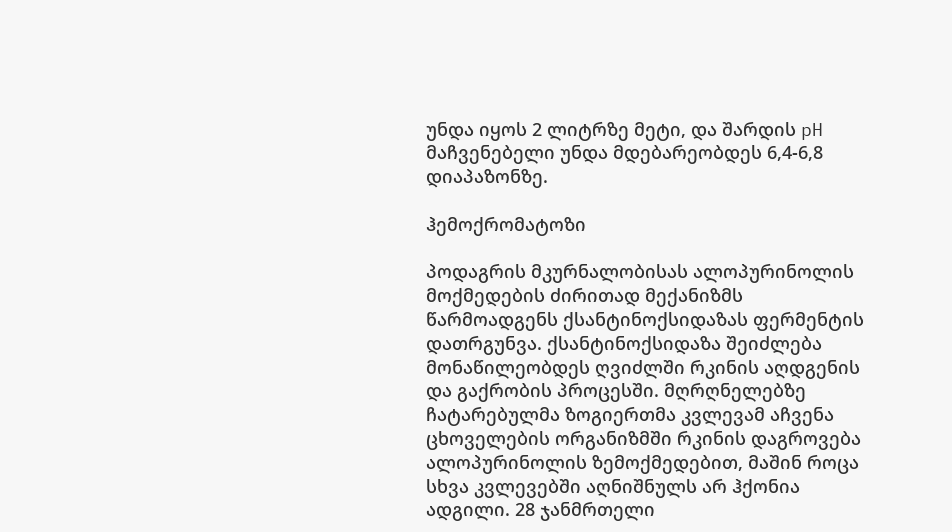უნდა იყოს 2 ლიტრზე მეტი, და შარდის pH  მაჩვენებელი უნდა მდებარეობდეს 6,4-6,8 დიაპაზონზე.

ჰემოქრომატოზი

პოდაგრის მკურნალობისას ალოპურინოლის მოქმედების ძირითად მექანიზმს წარმოადგენს ქსანტინოქსიდაზას ფერმენტის დათრგუნვა. ქსანტინოქსიდაზა შეიძლება მონაწილეობდეს ღვიძლში რკინის აღდგენის და გაქრობის პროცესში. მღრღნელებზე ჩატარებულმა ზოგიერთმა კვლევამ აჩვენა ცხოველების ორგანიზმში რკინის დაგროვება ალოპურინოლის ზემოქმედებით, მაშინ როცა სხვა კვლევებში აღნიშნულს არ ჰქონია ადგილი. 28 ჯანმრთელი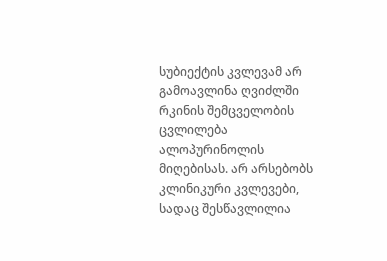სუბიექტის კვლევამ არ გამოავლინა ღვიძლში რკინის შემცველობის ცვლილება ალოპურინოლის მიღებისას. არ არსებობს კლინიკური კვლევები, სადაც შესწავლილია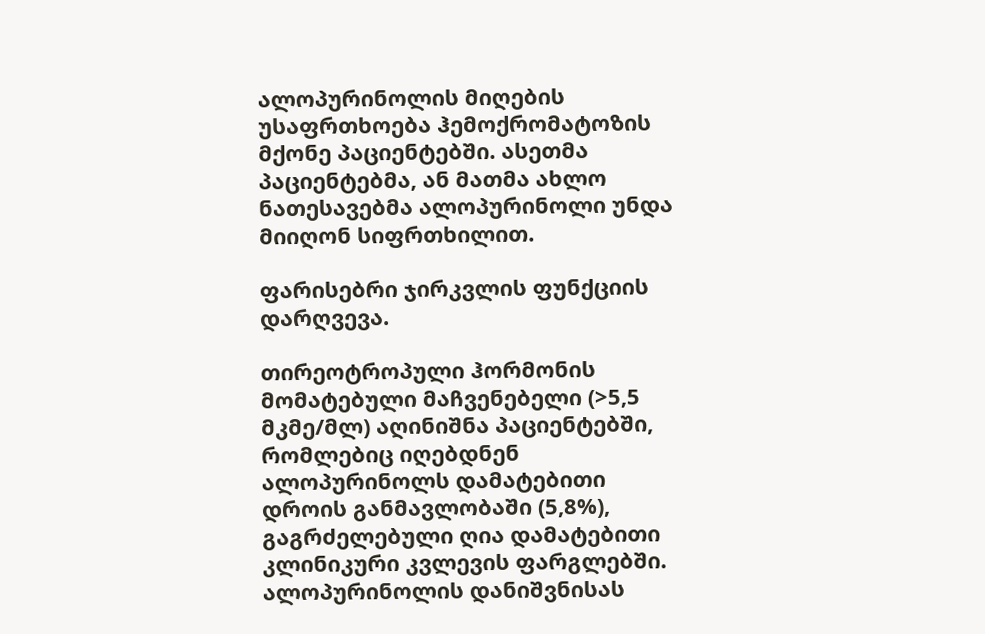ალოპურინოლის მიღების უსაფრთხოება ჰემოქრომატოზის მქონე პაციენტებში. ასეთმა პაციენტებმა, ან მათმა ახლო ნათესავებმა ალოპურინოლი უნდა მიიღონ სიფრთხილით.

ფარისებრი ჯირკვლის ფუნქციის დარღვევა.

თირეოტროპული ჰორმონის მომატებული მაჩვენებელი (>5,5 მკმე/მლ) აღინიშნა პაციენტებში, რომლებიც იღებდნენ ალოპურინოლს დამატებითი დროის განმავლობაში (5,8%), გაგრძელებული ღია დამატებითი კლინიკური კვლევის ფარგლებში. ალოპურინოლის დანიშვნისას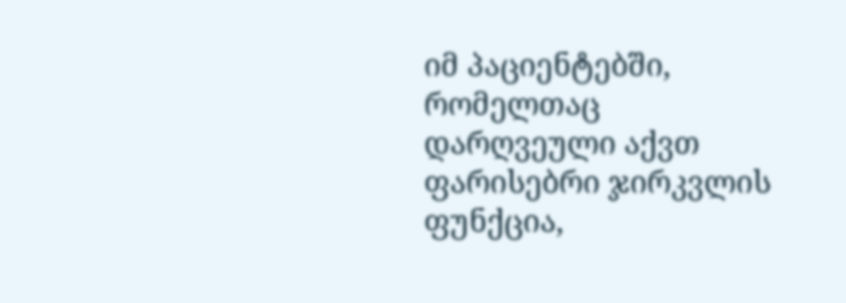იმ პაციენტებში, რომელთაც დარღვეული აქვთ ფარისებრი ჯირკვლის ფუნქცია,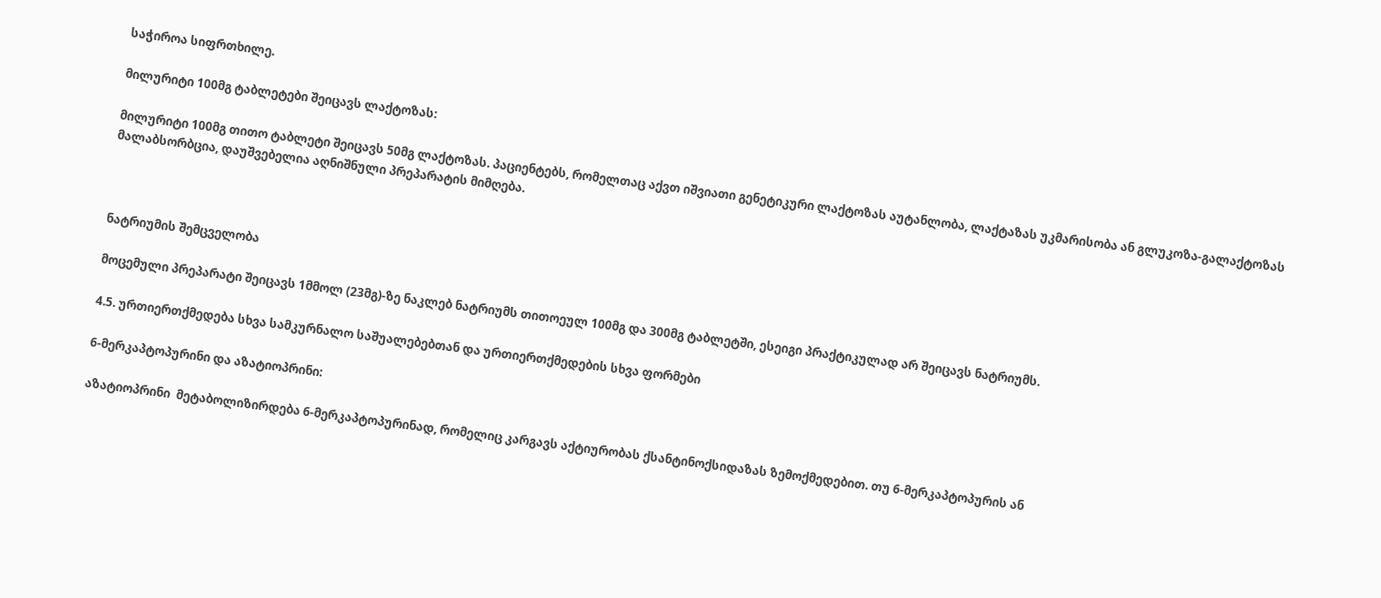საჭიროა სიფრთხილე.

მილურიტი 100მგ ტაბლეტები შეიცავს ლაქტოზას:

მილურიტი 100მგ თითო ტაბლეტი შეიცავს 50მგ ლაქტოზას. პაციენტებს, რომელთაც აქვთ იშვიათი გენეტიკური ლაქტოზას აუტანლობა, ლაქტაზას უკმარისობა ან გლუკოზა-გალაქტოზას მალაბსორბცია, დაუშვებელია აღნიშნული პრეპარატის მიმღება.



ნატრიუმის შემცველობა

მოცემული პრეპარატი შეიცავს 1მმოლ (23მგ)-ზე ნაკლებ ნატრიუმს თითოეულ 100მგ და 300მგ ტაბლეტში, ესეიგი პრაქტიკულად არ შეიცავს ნატრიუმს.

4.5. ურთიერთქმედება სხვა სამკურნალო საშუალებებთან და ურთიერთქმედების სხვა ფორმები

6-მერკაპტოპურინი და აზატიოპრინი:

აზატიოპრინი  მეტაბოლიზირდება 6-მერკაპტოპურინად, რომელიც კარგავს აქტიურობას ქსანტინოქსიდაზას ზემოქმედებით. თუ 6-მერკაპტოპურის ან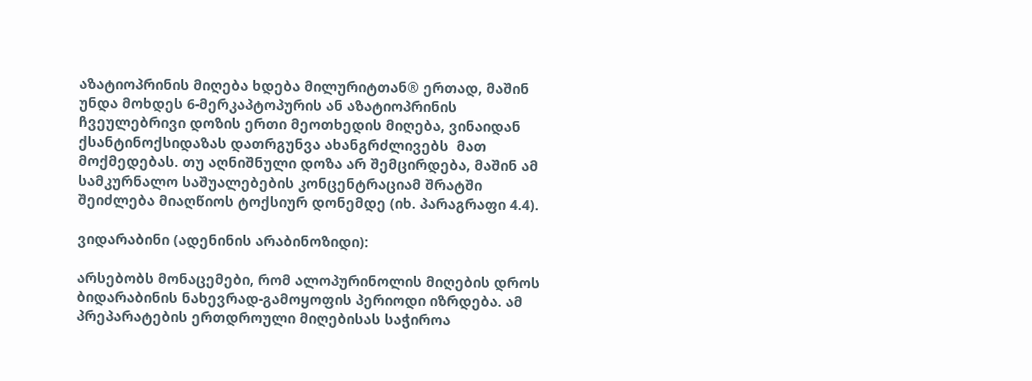აზატიოპრინის მიღება ხდება მილურიტთან® ერთად, მაშინ უნდა მოხდეს 6-მერკაპტოპურის ან აზატიოპრინის ჩვეულებრივი დოზის ერთი მეოთხედის მიღება, ვინაიდან ქსანტინოქსიდაზას დათრგუნვა ახანგრძლივებს  მათ მოქმედებას. თუ აღნიშნული დოზა არ შემცირდება, მაშინ ამ სამკურნალო საშუალებების კონცენტრაციამ შრატში შეიძლება მიაღწიოს ტოქსიურ დონემდე (იხ. პარაგრაფი 4.4).

ვიდარაბინი (ადენინის არაბინოზიდი):

არსებობს მონაცემები, რომ ალოპურინოლის მიღების დროს ბიდარაბინის ნახევრად-გამოყოფის პერიოდი იზრდება. ამ პრეპარატების ერთდროული მიღებისას საჭიროა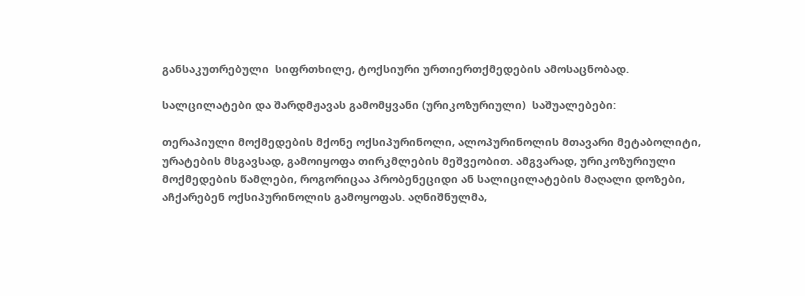განსაკუთრებული  სიფრთხილე, ტოქსიური ურთიერთქმედების ამოსაცნობად.

სალცილატები და შარდმჟავას გამომყვანი (ურიკოზურიული)  საშუალებები:

თერაპიული მოქმედების მქონე ოქსიპურინოლი, ალოპურინოლის მთავარი მეტაბოლიტი, ურატების მსგავსად, გამოიყოფა თირკმლების მეშვეობით. ამგვარად, ურიკოზურიული მოქმედების წამლები, როგორიცაა პრობენეციდი ან სალიცილატების მაღალი დოზები, აჩქარებენ ოქსიპურინოლის გამოყოფას. აღნიშნულმა,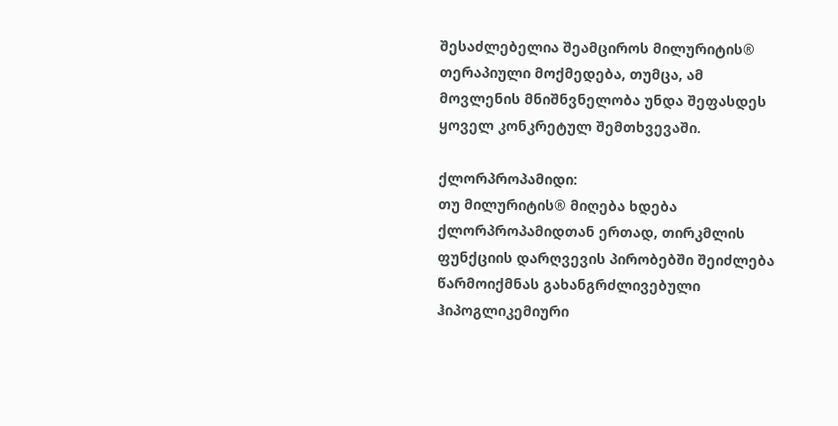შესაძლებელია შეამციროს მილურიტის® თერაპიული მოქმედება, თუმცა, ამ მოვლენის მნიშნვნელობა უნდა შეფასდეს ყოველ კონკრეტულ შემთხვევაში.

ქლორპროპამიდი:
თუ მილურიტის® მიღება ხდება ქლორპროპამიდთან ერთად, თირკმლის ფუნქციის დარღვევის პირობებში შეიძლება წარმოიქმნას გახანგრძლივებული ჰიპოგლიკემიური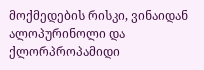მოქმედების რისკი, ვინაიდან ალოპურინოლი და ქლორპროპამიდი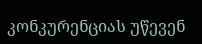კონკურენციას უწევენ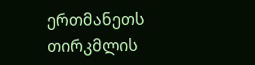ერთმანეთს თირკმლის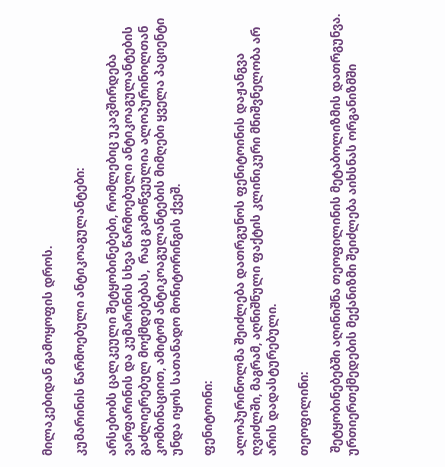მილაკებიდან გამოყოფის დროს.

კუმარინის წარმოებული ანტიკოაგულანტები:

არსებობს ცალკეული შეტყობინებები, რომლებიც უკავშირდება ვარფარინის და კუმარინის სხვა წარმოებული ანტიკოაგულანტების გაძლიერებულ მოქმდებებას,  რაც გამოწვეულია ალოპურინოლთან კომბინაციით, ამიტომ ანტიკოაგულანტების მიმღები ყველა პაციენტი  უნდა იყოს სათანადო მონიტორინგის ქვეშ.

ფენიტოინი:

ალოპურინოლმა შეიძლება დათრგუნოს ფენიტოინის დაჟანგვა ღვიძლში, მაგრამ, აღნიშნული ფაქტის კლინიკური მნიშვნელობა არ არის დადასტურებული.

თეოფილინი:

 შეტყობინებებში აღინიშნა თეოფილინის მეტაბოლიზმის დათრგუნვა. ურთიერთქმედების მექანიზმი შეიძლება აიხსნას ორგანიზმში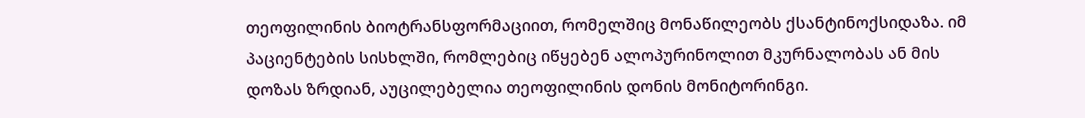თეოფილინის ბიოტრანსფორმაციით, რომელშიც მონაწილეობს ქსანტინოქსიდაზა. იმ პაციენტების სისხლში, რომლებიც იწყებენ ალოპურინოლით მკურნალობას ან მის დოზას ზრდიან, აუცილებელია თეოფილინის დონის მონიტორინგი.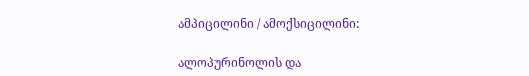ამპიცილინი / ამოქსიცილინი:

ალოპურინოლის და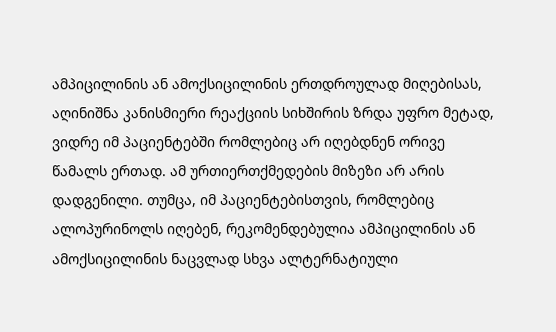ამპიცილინის ან ამოქსიცილინის ერთდროულად მიღებისას, აღინიშნა კანისმიერი რეაქციის სიხშირის ზრდა უფრო მეტად, ვიდრე იმ პაციენტებში რომლებიც არ იღებდნენ ორივე წამალს ერთად. ამ ურთიერთქმედების მიზეზი არ არის დადგენილი. თუმცა, იმ პაციენტებისთვის, რომლებიც ალოპურინოლს იღებენ, რეკომენდებულია ამპიცილინის ან ამოქსიცილინის ნაცვლად სხვა ალტერნატიული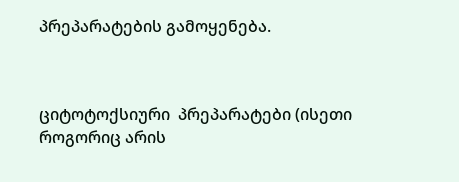პრეპარატების გამოყენება.



ციტოტოქსიური  პრეპარატები (ისეთი როგორიც არის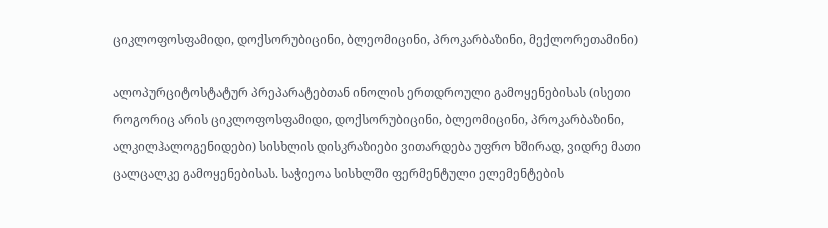ციკლოფოსფამიდი, დოქსორუბიცინი, ბლეომიცინი, პროკარბაზინი, მექლორეთამინი)

ალოპურციტოსტატურ პრეპარატებთან ინოლის ერთდროული გამოყენებისას (ისეთი როგორიც არის ციკლოფოსფამიდი, დოქსორუბიცინი, ბლეომიცინი, პროკარბაზინი, ალკილჰალოგენიდები) სისხლის დისკრაზიები ვითარდება უფრო ხშირად, ვიდრე მათი ცალცალკე გამოყენებისას. საჭიეოა სისხლში ფერმენტული ელემენტების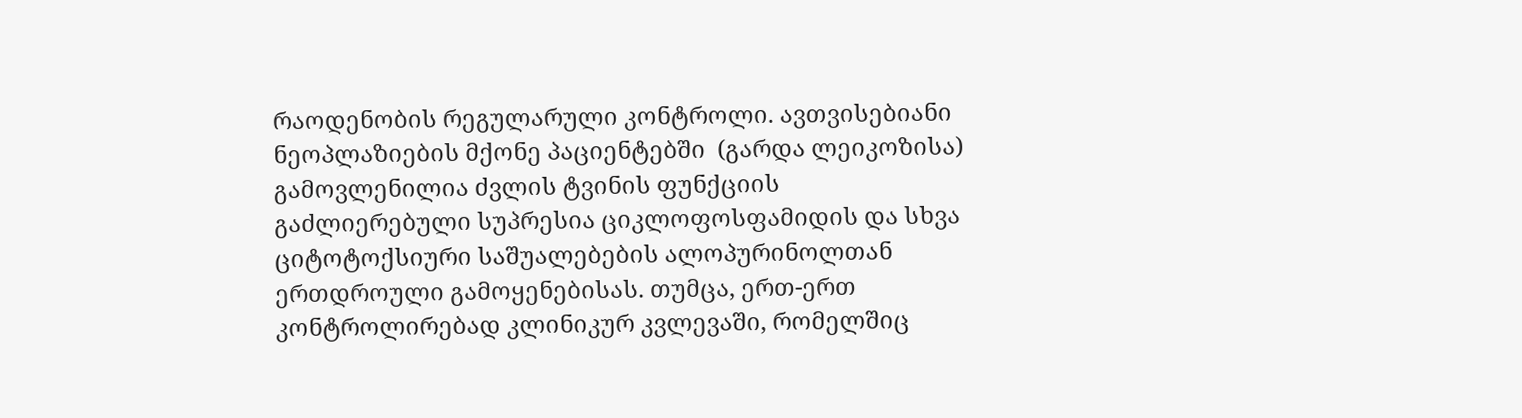რაოდენობის რეგულარული კონტროლი. ავთვისებიანი ნეოპლაზიების მქონე პაციენტებში  (გარდა ლეიკოზისა) გამოვლენილია ძვლის ტვინის ფუნქციის გაძლიერებული სუპრესია ციკლოფოსფამიდის და სხვა ციტოტოქსიური საშუალებების ალოპურინოლთან ერთდროული გამოყენებისას. თუმცა, ერთ-ერთ კონტროლირებად კლინიკურ კვლევაში, რომელშიც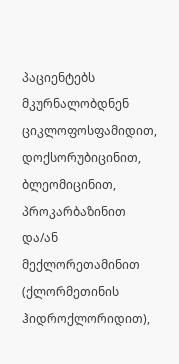პაციენტებს მკურნალობდნენ ციკლოფოსფამიდით, დოქსორუბიცინით, ბლეომიცინით, პროკარბაზინით და/ან მექლორეთამინით (ქლორმეთინის ჰიდროქლორიდით),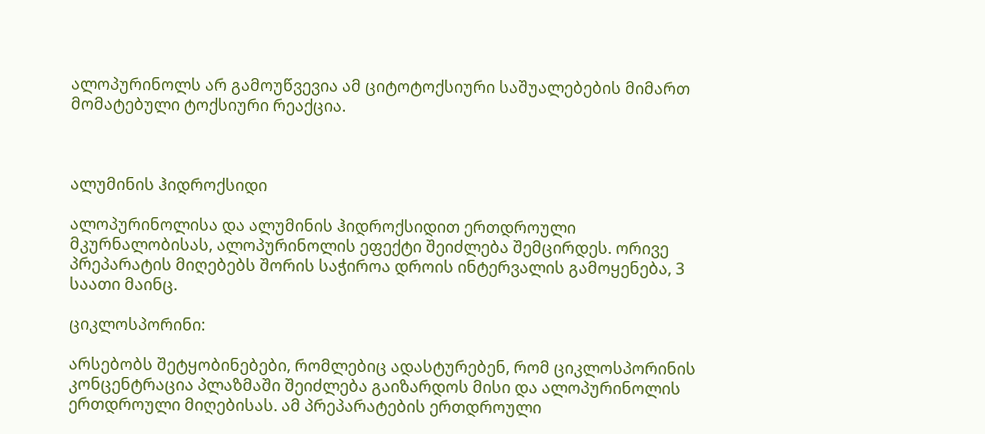ალოპურინოლს არ გამოუწვევია ამ ციტოტოქსიური საშუალებების მიმართ მომატებული ტოქსიური რეაქცია.



ალუმინის ჰიდროქსიდი

ალოპურინოლისა და ალუმინის ჰიდროქსიდით ერთდროული მკურნალობისას, ალოპურინოლის ეფექტი შეიძლება შემცირდეს. ორივე პრეპარატის მიღებებს შორის საჭიროა დროის ინტერვალის გამოყენება, 3 საათი მაინც.

ციკლოსპორინი:

არსებობს შეტყობინებები, რომლებიც ადასტურებენ, რომ ციკლოსპორინის კონცენტრაცია პლაზმაში შეიძლება გაიზარდოს მისი და ალოპურინოლის ერთდროული მიღებისას. ამ პრეპარატების ერთდროული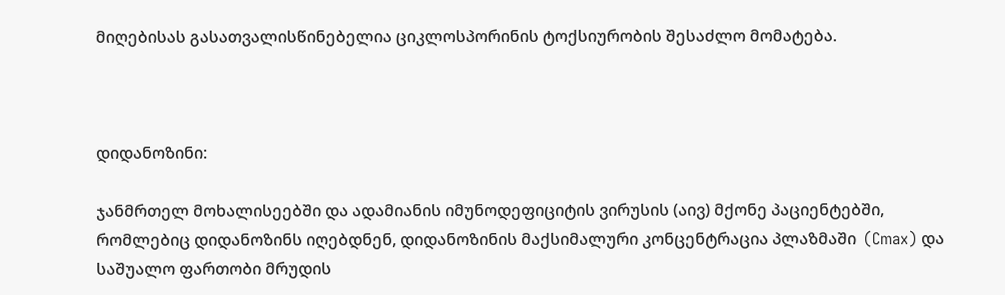მიღებისას გასათვალისწინებელია ციკლოსპორინის ტოქსიურობის შესაძლო მომატება.



დიდანოზინი:

ჯანმრთელ მოხალისეებში და ადამიანის იმუნოდეფიციტის ვირუსის (აივ) მქონე პაციენტებში, რომლებიც დიდანოზინს იღებდნენ, დიდანოზინის მაქსიმალური კონცენტრაცია პლაზმაში  (Cmax) და საშუალო ფართობი მრუდის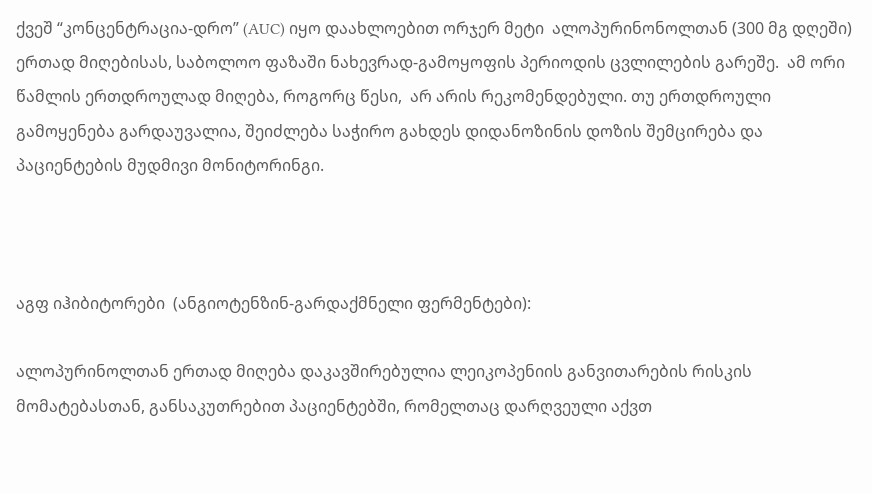ქვეშ “კონცენტრაცია-დრო” (AUC) იყო დაახლოებით ორჯერ მეტი  ალოპურინონოლთან (300 მგ დღეში) ერთად მიღებისას, საბოლოო ფაზაში ნახევრად-გამოყოფის პერიოდის ცვლილების გარეშე.  ამ ორი წამლის ერთდროულად მიღება, როგორც წესი,  არ არის რეკომენდებული. თუ ერთდროული გამოყენება გარდაუვალია, შეიძლება საჭირო გახდეს დიდანოზინის დოზის შემცირება და პაციენტების მუდმივი მონიტორინგი.



აგფ იჰიბიტორები  (ანგიოტენზინ-გარდაქმნელი ფერმენტები):

ალოპურინოლთან ერთად მიღება დაკავშირებულია ლეიკოპენიის განვითარების რისკის მომატებასთან, განსაკუთრებით პაციენტებში, რომელთაც დარღვეული აქვთ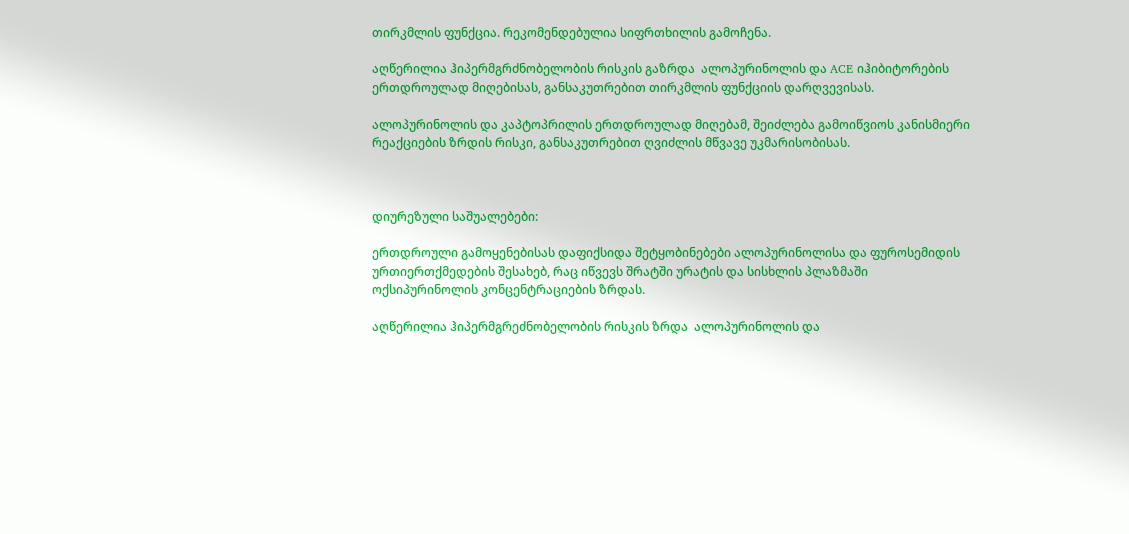თირკმლის ფუნქცია. რეკომენდებულია სიფრთხილის გამოჩენა.

აღწერილია ჰიპერმგრძნობელობის რისკის გაზრდა  ალოპურინოლის და ACE იჰიბიტორების  ერთდროულად მიღებისას, განსაკუთრებით თირკმლის ფუნქციის დარღვევისას.

ალოპურინოლის და კაპტოპრილის ერთდროულად მიღებამ, შეიძლება გამოიწვიოს კანისმიერი რეაქციების ზრდის რისკი, განსაკუთრებით ღვიძლის მწვავე უკმარისობისას.



დიურეზული საშუალებები:

ერთდროული გამოყენებისას დაფიქსიდა შეტყობინებები ალოპურინოლისა და ფუროსემიდის ურთიერთქმედების შესახებ, რაც იწვევს შრატში ურატის და სისხლის პლაზმაში ოქსიპურინოლის კონცენტრაციების ზრდას.

აღწერილია ჰიპერმგრეძნობელობის რისკის ზრდა  ალოპურინოლის და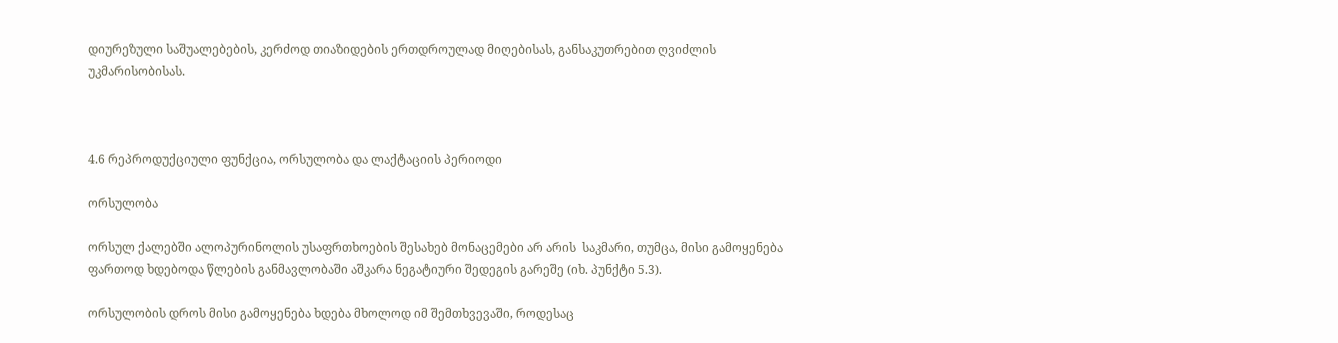დიურეზული საშუალებების, კერძოდ თიაზიდების ერთდროულად მიღებისას, განსაკუთრებით ღვიძლის უკმარისობისას.



4.6 რეპროდუქციული ფუნქცია, ორსულობა და ლაქტაციის პერიოდი

ორსულობა

ორსულ ქალებში ალოპურინოლის უსაფრთხოების შესახებ მონაცემები არ არის  საკმარი, თუმცა, მისი გამოყენება ფართოდ ხდებოდა წლების განმავლობაში აშკარა ნეგატიური შედეგის გარეშე (იხ. პუნქტი 5.3).

ორსულობის დროს მისი გამოყენება ხდება მხოლოდ იმ შემთხვევაში, როდესაც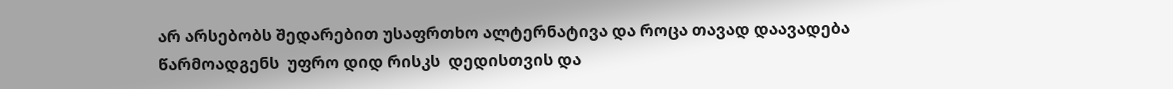არ არსებობს შედარებით უსაფრთხო ალტერნატივა და როცა თავად დაავადება წარმოადგენს  უფრო დიდ რისკს  დედისთვის და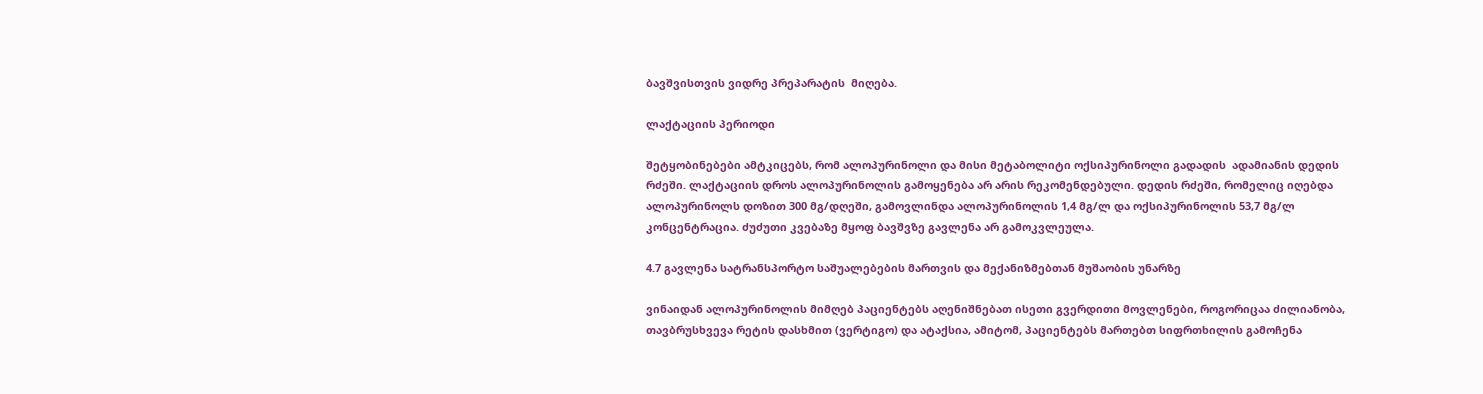ბავშვისთვის ვიდრე პრეპარატის  მიღება.

ლაქტაციის პერიოდი

შეტყობინებები ამტკიცებს, რომ ალოპურინოლი და მისი მეტაბოლიტი ოქსიპურინოლი გადადის  ადამიანის დედის რძეში. ლაქტაციის დროს ალოპურინოლის გამოყენება არ არის რეკომენდებული. დედის რძეში, რომელიც იღებდა ალოპურინოლს დოზით 300 მგ/დღეში, გამოვლინდა ალოპურინოლის 1,4 მგ/ლ და ოქსიპურინოლის 53,7 მგ/ლ კონცენტრაცია. ძუძუთი კვებაზე მყოფ ბავშვზე გავლენა არ გამოკვლეულა.

4.7 გავლენა სატრანსპორტო საშუალებების მართვის და მექანიზმებთან მუშაობის უნარზე

ვინაიდან ალოპურინოლის მიმღებ პაციენტებს აღენიშნებათ ისეთი გვერდითი მოვლენები, როგორიცაა ძილიანობა, თავბრუსხვევა რეტის დასხმით (ვერტიგო) და ატაქსია, ამიტომ, პაციენტებს მართებთ სიფრთხილის გამოჩენა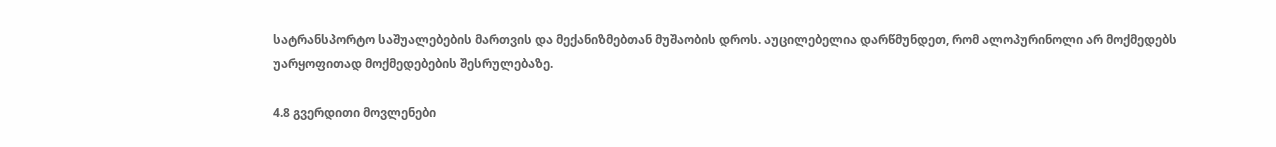სატრანსპორტო საშუალებების მართვის და მექანიზმებთან მუშაობის დროს. აუცილებელია დარწმუნდეთ, რომ ალოპურინოლი არ მოქმედებს უარყოფითად მოქმედებების შესრულებაზე.

4.8 გვერდითი მოვლენები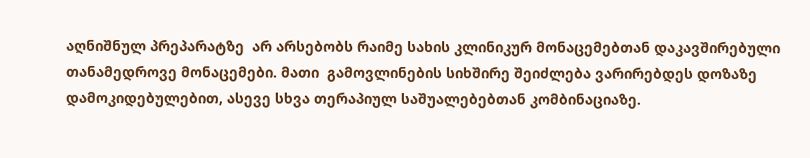აღნიშნულ პრეპარატზე  არ არსებობს რაიმე სახის კლინიკურ მონაცემებთან დაკავშირებული თანამედროვე მონაცემები. მათი  გამოვლინების სიხშირე შეიძლება ვარირებდეს დოზაზე დამოკიდებულებით, ასევე სხვა თერაპიულ საშუალებებთან კომბინაციაზე.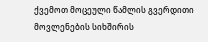ქვემოთ მოცეული წამლის გვერდითი მოვლენების სიხშირის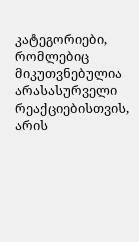კატეგორიები, რომლებიც მიკუთვნებულია არასასურველი რეაქციებისთვის, არის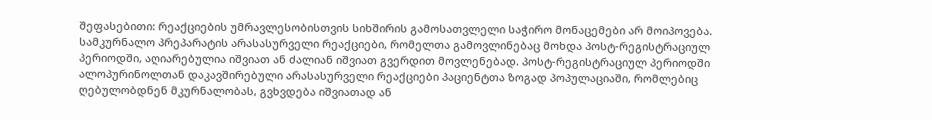შეფასებითი: რეაქციების უმრავლესობისთვის სიხშირის გამოსათვლელი საჭირო მონაცემები არ მოიპოვება. სამკურნალო პრეპარატის არასასურველი რეაქციები, რომელთა გამოვლინებაც მოხდა პოსტ-რეგისტრაციულ პერიოდში, აღიარებულია იშვიათ ან ძალიან იშვიათ გვერდით მოვლენებად. პოსტ-რეგისტრაციულ პერიოდში ალოპურინოლთან დაკავშირებული არასასურველი რეაქციები პაციენტთა ზოგად პოპულაციაში, რომლებიც ღებულობდნენ მკურნალობას, გვხვდება იშვიათად ან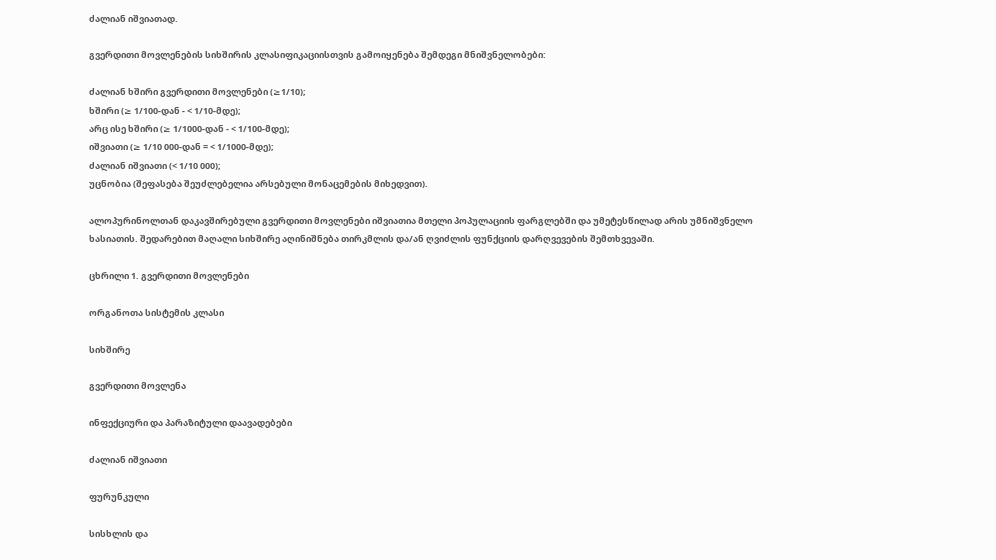ძალიან იშვიათად.

გვერდითი მოვლენების სიხშირის კლასიფიკაციისთვის გამოიყენება შემდეგი მნიშვნელობები:

ძალიან ხშირი გვერდითი მოვლენები (≥1/10);
ხშირი (≥ 1/100-დან - < 1/10-მდე);
არც ისე ხშირი (≥ 1/1000-დან - < 1/100-მდე);
იშვიათი (≥ 1/10 000-დან = < 1/1000-მდე);
ძალიან იშვიათი (< 1/10 000);
უცნობია (შეფასება შეუძლებელია არსებული მონაცემების მიხედვით).

ალოპურინოლთან დაკავშირებული გვერდითი მოვლენები იშვიათია მთელი პოპულაციის ფარგლებში და უმეტესწილად არის უმნიშვნელო ხასიათის. შედარებით მაღალი სიხშირე აღინიშნება თირკმლის და/ან ღვიძლის ფუნქციის დარღვევების შემთხვევაში.

ცხრილი 1. გვერდითი მოვლენები

ორგანოთა სისტემის კლასი

სიხშირე

გვერდითი მოვლენა

ინფექციური და პარაზიტული დაავადებები

ძალიან იშვიათი

ფურუნკული

სისხლის და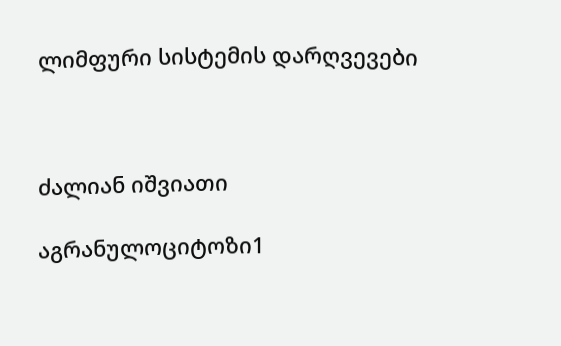ლიმფური სისტემის დარღვევები



ძალიან იშვიათი

აგრანულოციტოზი1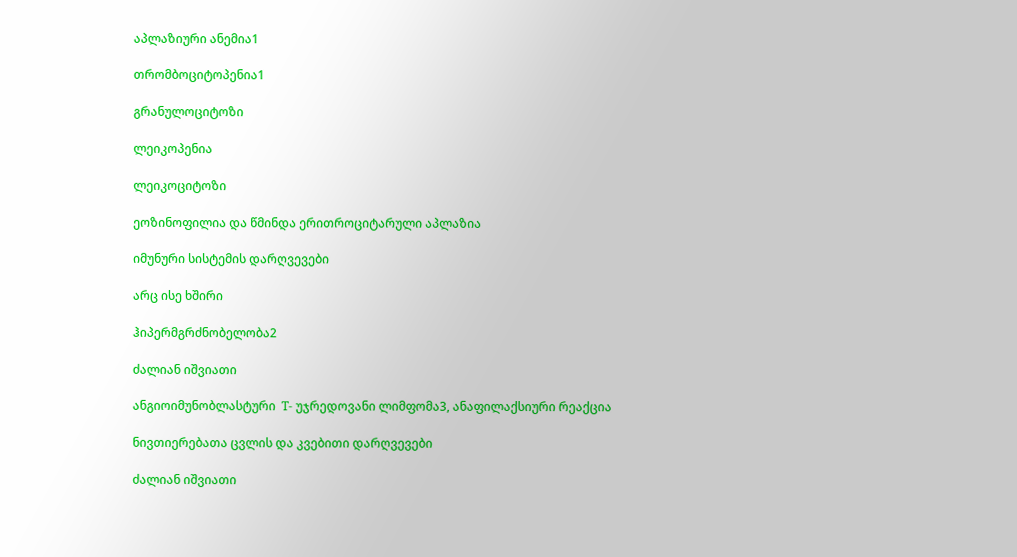აპლაზიური ანემია1

თრომბოციტოპენია1

გრანულოციტოზი

ლეიკოპენია

ლეიკოციტოზი

ეოზინოფილია და წმინდა ერითროციტარული აპლაზია

იმუნური სისტემის დარღვევები

არც ისე ხშირი

ჰიპერმგრძნობელობა2

ძალიან იშვიათი

ანგიოიმუნობლასტური  T- უჯრედოვანი ლიმფომა3, ანაფილაქსიური რეაქცია

ნივთიერებათა ცვლის და კვებითი დარღვევები

ძალიან იშვიათი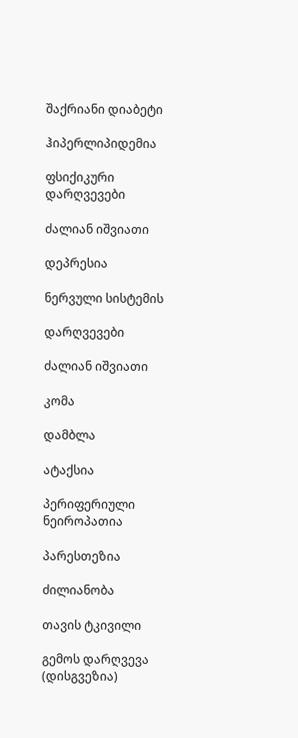შაქრიანი დიაბეტი

ჰიპერლიპიდემია

ფსიქიკური დარღვევები

ძალიან იშვიათი

დეპრესია

ნერვული სისტემის

დარღვევები

ძალიან იშვიათი

კომა

დამბლა

ატაქსია

პერიფერიული ნეიროპათია

პარესთეზია

ძილიანობა

თავის ტკივილი

გემოს დარღვევა (დისგვეზია)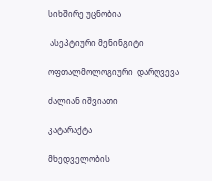სიხშირე უცნობია

 ასეპტიური მენინგიტი

ოფთალმოლოგიური  დარღვევა

ძალიან იშვიათი

კატარაქტა

მხედველობის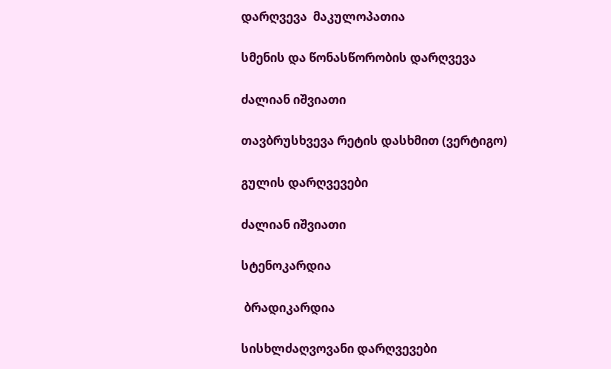დარღვევა  მაკულოპათია

სმენის და წონასწორობის დარღვევა

ძალიან იშვიათი

თავბრუსხვევა რეტის დასხმით (ვერტიგო)

გულის დარღვევები

ძალიან იშვიათი

სტენოკარდია

 ბრადიკარდია

სისხლძაღვოვანი დარღვევები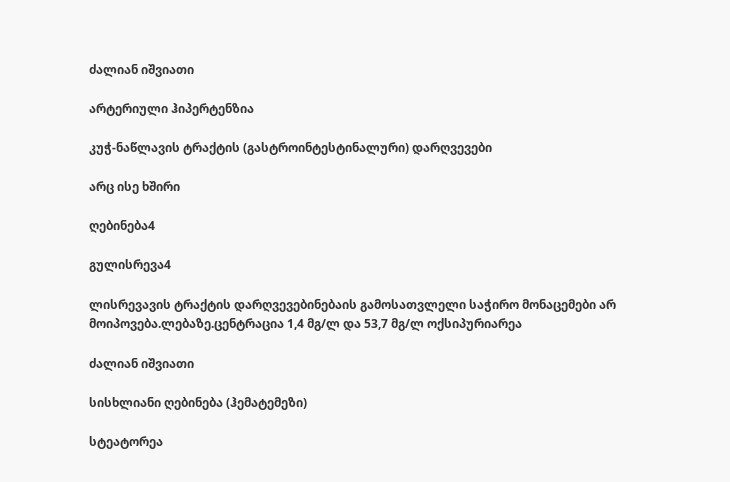ძალიან იშვიათი

არტერიული ჰიპერტენზია

კუჭ-ნაწლავის ტრაქტის (გასტროინტესტინალური) დარღვევები

არც ისე ხშირი

ღებინება4

გულისრევა4

ლისრევავის ტრაქტის დარღვევებინებაის გამოსათვლელი საჭირო მონაცემები არ მოიპოვება.ლებაზე.ცენტრაცია 1,4 მგ/ლ და 53,7 მგ/ლ ოქსიპურიარეა

ძალიან იშვიათი

სისხლიანი ღებინება (ჰემატემეზი)

სტეატორეა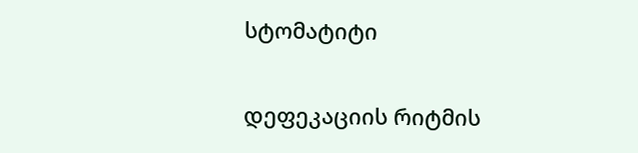სტომატიტი

დეფეკაციის რიტმის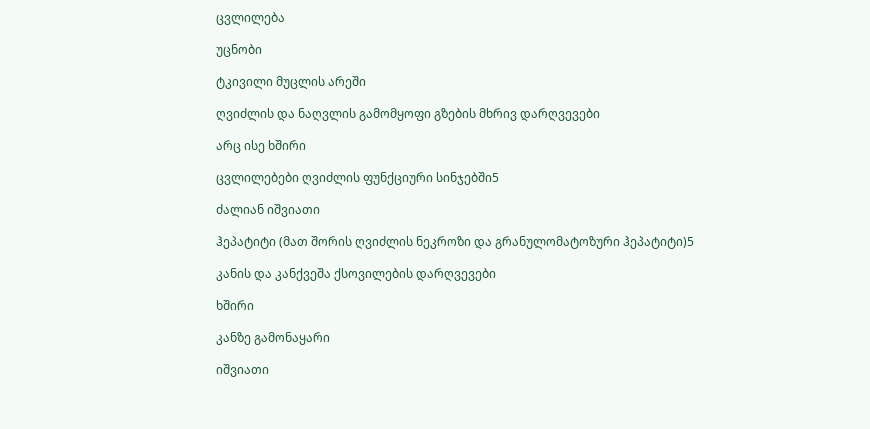ცვლილება

უცნობი

ტკივილი მუცლის არეში

ღვიძლის და ნაღვლის გამომყოფი გზების მხრივ დარღვევები

არც ისე ხშირი

ცვლილებები ღვიძლის ფუნქციური სინჯებში5

ძალიან იშვიათი

ჰეპატიტი (მათ შორის ღვიძლის ნეკროზი და გრანულომატოზური ჰეპატიტი)5

კანის და კანქვეშა ქსოვილების დარღვევები

ხშირი

კანზე გამონაყარი

იშვიათი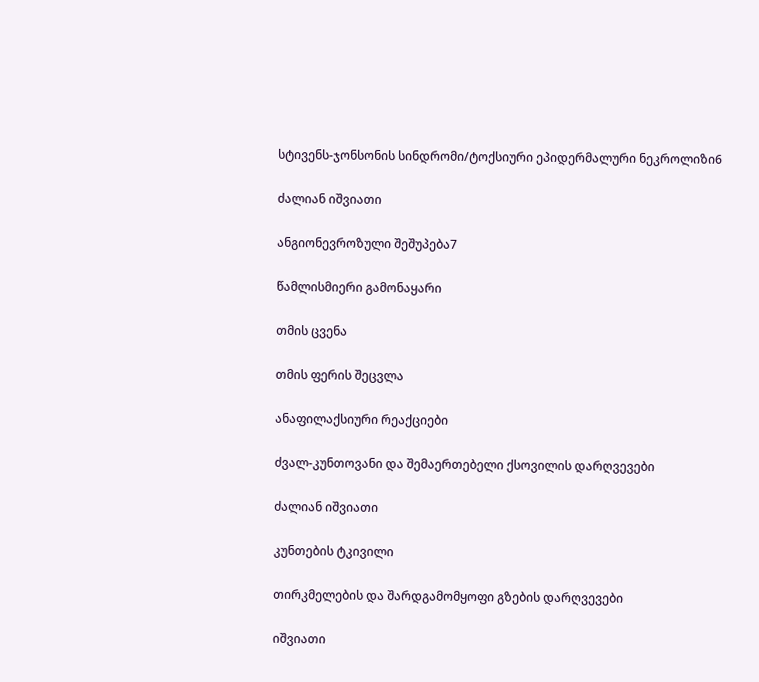სტივენს-ჯონსონის სინდრომი/ტოქსიური ეპიდერმალური ნეკროლიზი6

ძალიან იშვიათი

ანგიონევროზული შეშუპება7

წამლისმიერი გამონაყარი

თმის ცვენა

თმის ფერის შეცვლა

ანაფილაქსიური რეაქციები

ძვალ-კუნთოვანი და შემაერთებელი ქსოვილის დარღვევები

ძალიან იშვიათი

კუნთების ტკივილი

თირკმელების და შარდგამომყოფი გზების დარღვევები

იშვიათი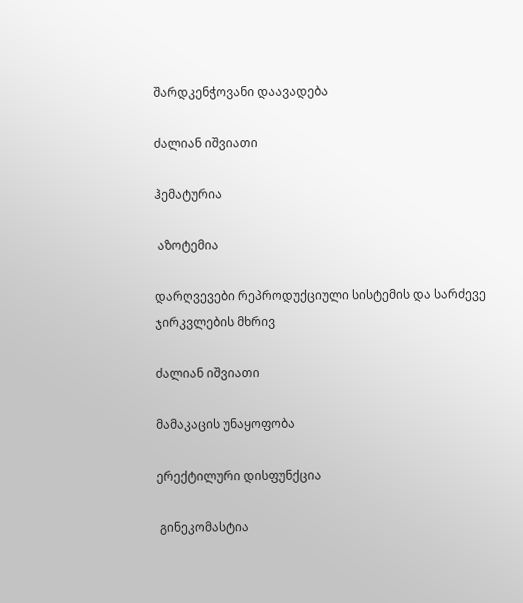შარდკენჭოვანი დაავადება

ძალიან იშვიათი

ჰემატურია

 აზოტემია

დარღვევები რეპროდუქციული სისტემის და სარძევე ჯირკვლების მხრივ

ძალიან იშვიათი

მამაკაცის უნაყოფობა

ერექტილური დისფუნქცია

 გინეკომასტია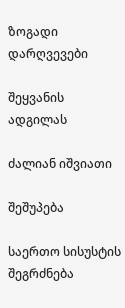ზოგადი დარღვევები

შეყვანის ადგილას

ძალიან იშვიათი

შეშუპება

საერთო სისუსტის შეგრძნება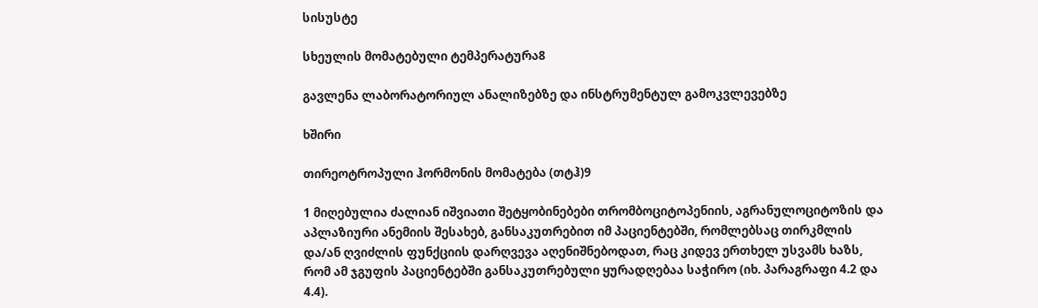სისუსტე

სხეულის მომატებული ტემპერატურა8

გავლენა ლაბორატორიულ ანალიზებზე და ინსტრუმენტულ გამოკვლევებზე

ხშირი

თირეოტროპული ჰორმონის მომატება (თტჰ)9

1 მიღებულია ძალიან იშვიათი შეტყობინებები თრომბოციტოპენიის, აგრანულოციტოზის და აპლაზიური ანემიის შესახებ, განსაკუთრებით იმ პაციენტებში, რომლებსაც თირკმლის და/ან ღვიძლის ფუნქციის დარღვევა აღენიშნებოდათ, რაც კიდევ ერთხელ უსვამს ხაზს, რომ ამ ჯგუფის პაციენტებში განსაკუთრებული ყურადღებაა საჭირო (იხ. პარაგრაფი 4.2 და 4.4).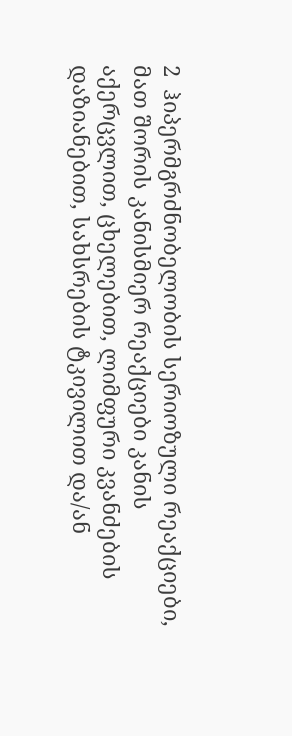2  ჰიპერმგრძნობელობის სერიოზული რეაქციები, მათ შორის კანისმიერ რეაქციები კანის აქერცვლით, ცხელებით, ლიმფური კვანძების დაზიანებით, სახსრების ტკივილით და/ან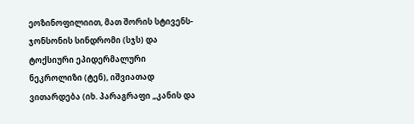ეოზინოფილიით, მათ შორის სტივენს-ჯონსონის სინდრომი (სჯს) და ტოქსიური ეპიდერმალური ნეკროლიზი (ტენ), იშვიათად ვითარდება (იხ. პარაგრაფი „კანის და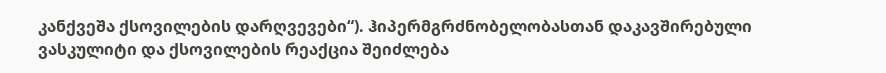კანქვეშა ქსოვილების დარღვევები“). ჰიპერმგრძნობელობასთან დაკავშირებული  ვასკულიტი და ქსოვილების რეაქცია შეიძლება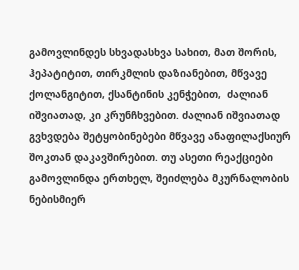გამოვლინდეს სხვადასხვა სახით, მათ შორის,  ჰეპატიტით, თირკმლის დაზიანებით, მწვავე ქოლანგიტით, ქსანტინის კენჭებით,  ძალიან იშვიათად, კი კრუნჩხვებით. ძალიან იშვიათად გვხვდება შეტყობინებები მწვავე ანაფილაქსიურ შოკთან დაკავშირებით. თუ ასეთი რეაქციები გამოვლინდა ერთხელ, შეიძლება მკურნალობის ნებისმიერ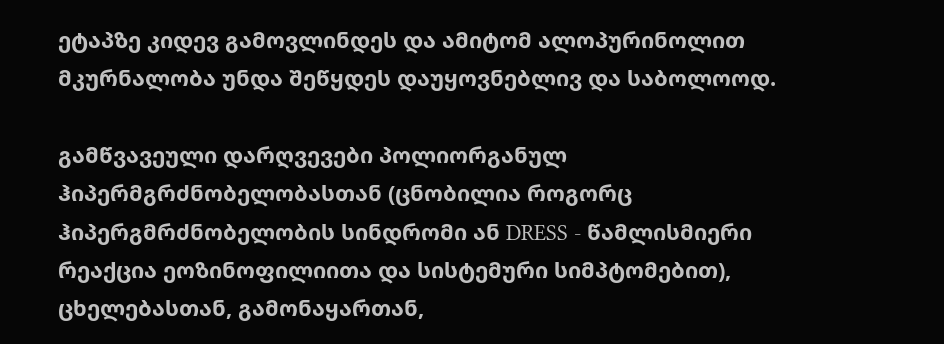ეტაპზე კიდევ გამოვლინდეს და ამიტომ ალოპურინოლით მკურნალობა უნდა შეწყდეს დაუყოვნებლივ და საბოლოოდ.

გამწვავეული დარღვევები პოლიორგანულ ჰიპერმგრძნობელობასთან (ცნობილია როგორც ჰიპერგმრძნობელობის სინდრომი ან DRESS - წამლისმიერი რეაქცია ეოზინოფილიითა და სისტემური სიმპტომებით), ცხელებასთან, გამონაყართან,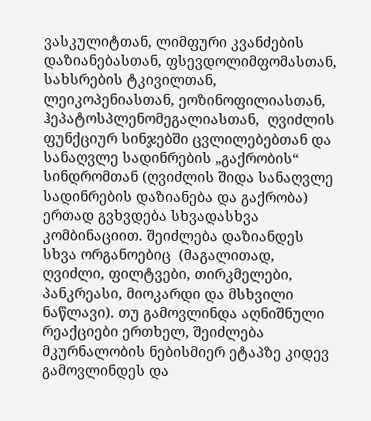ვასკულიტთან, ლიმფური კვანძების დაზიანებასთან, ფსევდოლიმფომასთან, სახსრების ტკივილთან, ლეიკოპენიასთან, ეოზინოფილიასთან, ჰეპატოსპლენომეგალიასთან,  ღვიძლის ფუნქციურ სინჯებში ცვლილებებთან და სანაღვლე სადინრების „გაქრობის“ სინდრომთან (ღვიძლის შიდა სანაღვლე სადინრების დაზიანება და გაქრობა)  ერთად გვხვდება სხვადასხვა კომბინაციით. შეიძლება დაზიანდეს სხვა ორგანოებიც  (მაგალითად, ღვიძლი, ფილტვები, თირკმელები, პანკრეასი, მიოკარდი და მსხვილი ნაწლავი). თუ გამოვლინდა აღნიშნული რეაქციები ერთხელ, შეიძლება მკურნალობის ნებისმიერ ეტაპზე კიდევ გამოვლინდეს და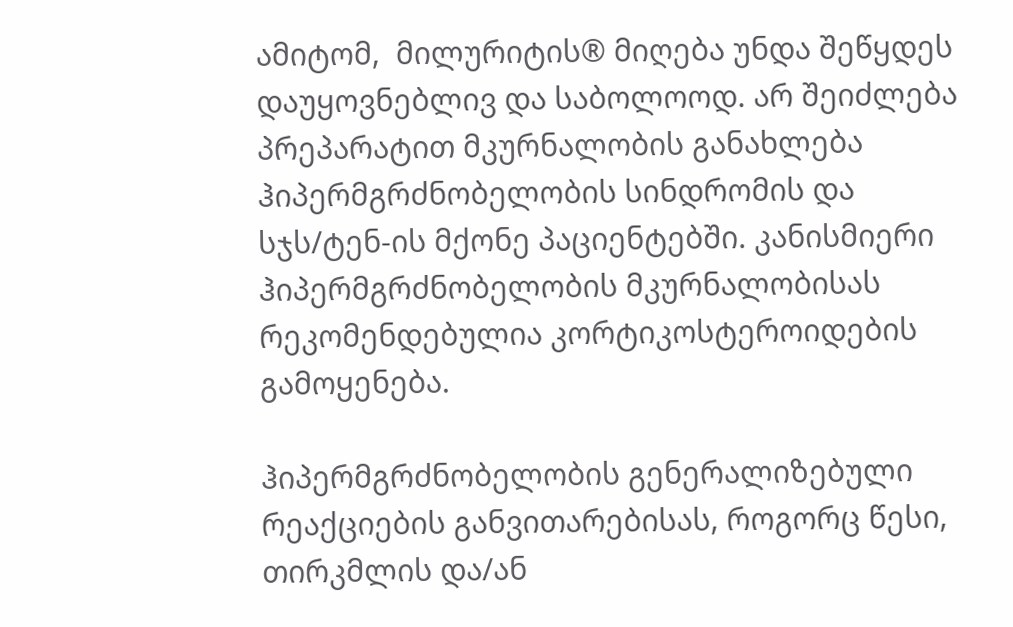ამიტომ,  მილურიტის® მიღება უნდა შეწყდეს დაუყოვნებლივ და საბოლოოდ. არ შეიძლება პრეპარატით მკურნალობის განახლება ჰიპერმგრძნობელობის სინდრომის და სჯს/ტენ-ის მქონე პაციენტებში. კანისმიერი ჰიპერმგრძნობელობის მკურნალობისას რეკომენდებულია კორტიკოსტეროიდების გამოყენება.

ჰიპერმგრძნობელობის გენერალიზებული რეაქციების განვითარებისას, როგორც წესი, თირკმლის და/ან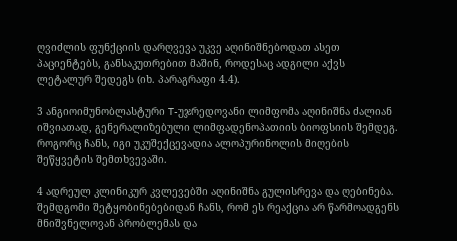ღვიძლის ფუნქციის დარღვევა უკვე აღინიშნებოდათ ასეთ პაციენტებს, განსაკუთრებით მაშინ, როდესაც ადგილი აქვს ლეტალურ შედეგს (იხ. პარაგრაფი 4.4).

3 ანგიოიმუნობლასტური T-უჯრედოვანი ლიმფომა აღინიშნა ძალიან იშვიათად, გენერალიზებული ლიმფადენოპათიის ბიოფსიის შემდეგ.  როგორც ჩანს, იგი უკუშექცევადია ალოპურინოლის მიღების შეწყვეტის შემთხვევაში.

4 ადრეულ კლინიკურ კვლევებში აღინიშნა გულისრევა და ღებინება. შემდგომი შეტყობინებებიდან ჩანს, რომ ეს რეაქცია არ წარმოადგენს  მნიშვნელოვან პრობლემას და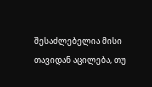შესაძლებელია მისი თავიდან აცილება, თუ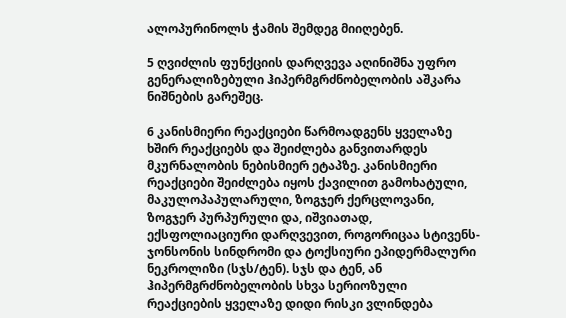ალოპურინოლს ჭამის შემდეგ მიიღებენ.

5 ღვიძლის ფუნქციის დარღვევა აღინიშნა უფრო გენერალიზებული ჰიპერმგრძნობელობის აშკარა ნიშნების გარეშეც.

6 კანისმიერი რეაქციები წარმოადგენს ყველაზე ხშირ რეაქციებს და შეიძლება განვითარდეს მკურნალობის ნებისმიერ ეტაპზე. კანისმიერი რეაქციები შეიძლება იყოს ქავილით გამოხატული, მაკულოპაპულარული, ზოგჯერ ქერცლოვანი, ზოგჯერ პურპურული და, იშვიათად, ექსფოლიაციური დარღვევით, როგორიცაა სტივენს-ჯონსონის სინდრომი და ტოქსიური ეპიდერმალური ნეკროლიზი (სჯს/ტენ). სჯს და ტენ, ან ჰიპერმგრძნობელობის სხვა სერიოზული რეაქციების ყველაზე დიდი რისკი ვლინდება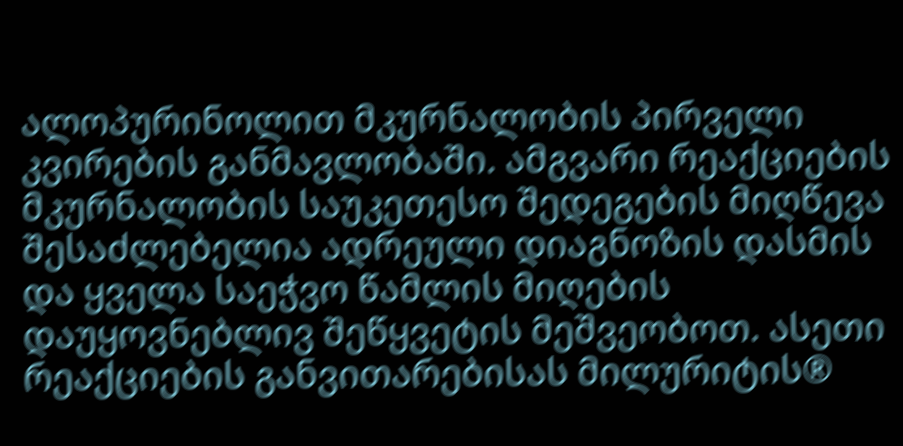ალოპურინოლით მკურნალობის პირველი კვირების განმავლობაში. ამგვარი რეაქციების მკურნალობის საუკეთესო შედეგების მიღწევა შესაძლებელია ადრეული დიაგნოზის დასმის და ყველა საეჭვო წამლის მიღების დაუყოვნებლივ შეწყვეტის მეშვეობოთ. ასეთი რეაქციების განვითარებისას მილურიტის®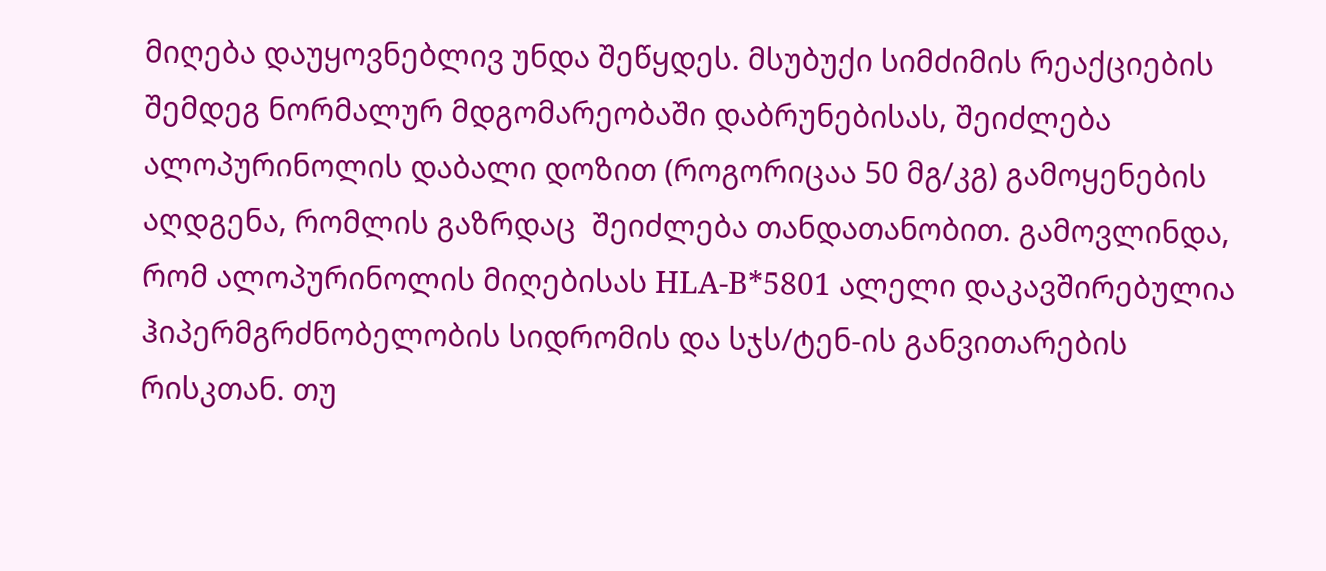მიღება დაუყოვნებლივ უნდა შეწყდეს. მსუბუქი სიმძიმის რეაქციების შემდეგ ნორმალურ მდგომარეობაში დაბრუნებისას, შეიძლება ალოპურინოლის დაბალი დოზით (როგორიცაა 50 მგ/კგ) გამოყენების აღდგენა, რომლის გაზრდაც  შეიძლება თანდათანობით. გამოვლინდა, რომ ალოპურინოლის მიღებისას HLA-B*5801 ალელი დაკავშირებულია  ჰიპერმგრძნობელობის სიდრომის და სჯს/ტენ-ის განვითარების რისკთან. თუ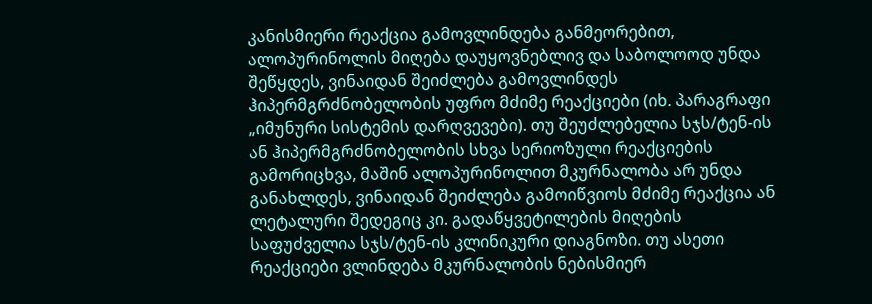კანისმიერი რეაქცია გამოვლინდება განმეორებით, ალოპურინოლის მიღება დაუყოვნებლივ და საბოლოოდ უნდა შეწყდეს, ვინაიდან შეიძლება გამოვლინდეს ჰიპერმგრძნობელობის უფრო მძიმე რეაქციები (იხ. პარაგრაფი „იმუნური სისტემის დარღვევები). თუ შეუძლებელია სჯს/ტენ-ის ან ჰიპერმგრძნობელობის სხვა სერიოზული რეაქციების გამორიცხვა, მაშინ ალოპურინოლით მკურნალობა არ უნდა განახლდეს, ვინაიდან შეიძლება გამოიწვიოს მძიმე რეაქცია ან ლეტალური შედეგიც კი. გადაწყვეტილების მიღების საფუძველია სჯს/ტენ-ის კლინიკური დიაგნოზი. თუ ასეთი რეაქციები ვლინდება მკურნალობის ნებისმიერ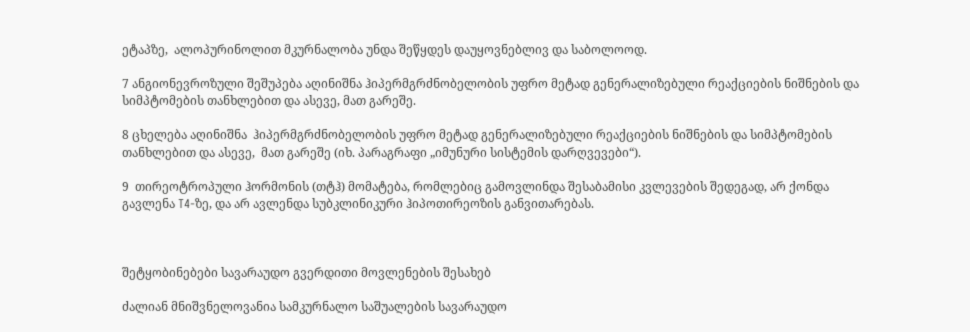ეტაპზე,  ალოპურინოლით მკურნალობა უნდა შეწყდეს დაუყოვნებლივ და საბოლოოდ.

7 ანგიონევროზული შეშუპება აღინიშნა ჰიპერმგრძნობელობის უფრო მეტად გენერალიზებული რეაქციების ნიშნების და სიმპტომების თანხლებით და ასევე, მათ გარეშე.

8 ცხელება აღინიშნა  ჰიპერმგრძნობელობის უფრო მეტად გენერალიზებული რეაქციების ნიშნების და სიმპტომების თანხლებით და ასევე,  მათ გარეშე (იხ. პარაგრაფი „იმუნური სისტემის დარღვევები“).

9  თირეოტროპული ჰორმონის (თტჰ) მომატება, რომლებიც გამოვლინდა შესაბამისი კვლევების შედეგად, არ ქონდა გავლენა T4-ზე, და არ ავლენდა სუბკლინიკური ჰიპოთირეოზის განვითარებას.



შეტყობინებები სავარაუდო გვერდითი მოვლენების შესახებ

ძალიან მნიშვნელოვანია სამკურნალო საშუალების სავარაუდო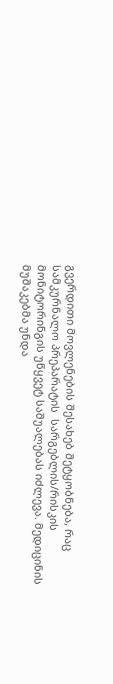გვერდითი მოვლენების შესახებ შეტყობნება, რაც სამკურნალო პრეპარატის  სარგებლის/რისკის მონიტორინგის უწყვეტ საშუალებას იძლევა. მედიცინის მუშაკებმა უნდა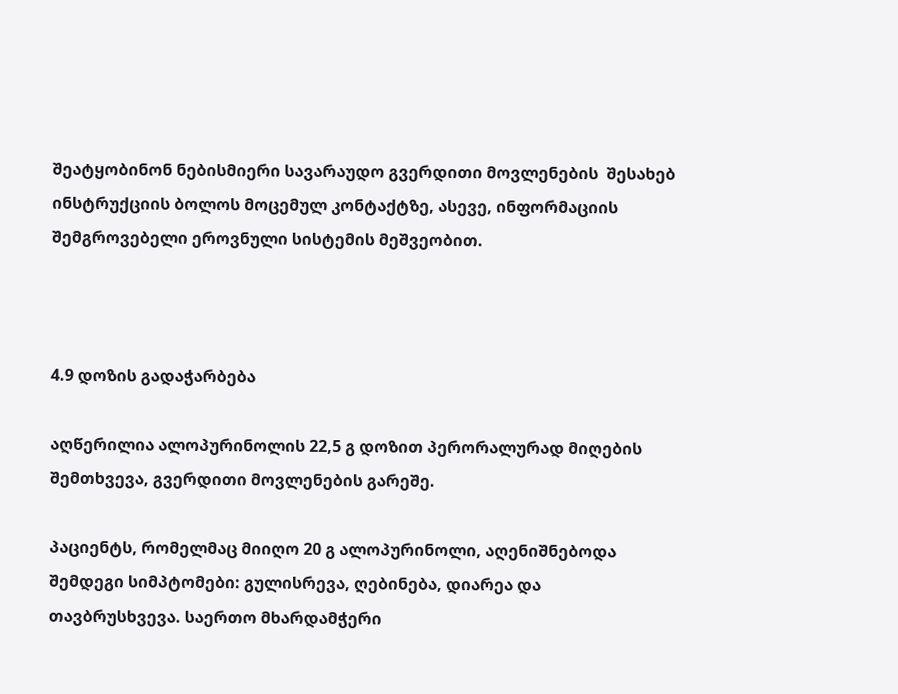შეატყობინონ ნებისმიერი სავარაუდო გვერდითი მოვლენების  შესახებ ინსტრუქციის ბოლოს მოცემულ კონტაქტზე, ასევე, ინფორმაციის შემგროვებელი ეროვნული სისტემის მეშვეობით.



4.9 დოზის გადაჭარბება

აღწერილია ალოპურინოლის 22,5 გ დოზით პერორალურად მიღების შემთხვევა, გვერდითი მოვლენების გარეშე.

პაციენტს, რომელმაც მიიღო 20 გ ალოპურინოლი, აღენიშნებოდა შემდეგი სიმპტომები: გულისრევა, ღებინება, დიარეა და თავბრუსხვევა. საერთო მხარდამჭერი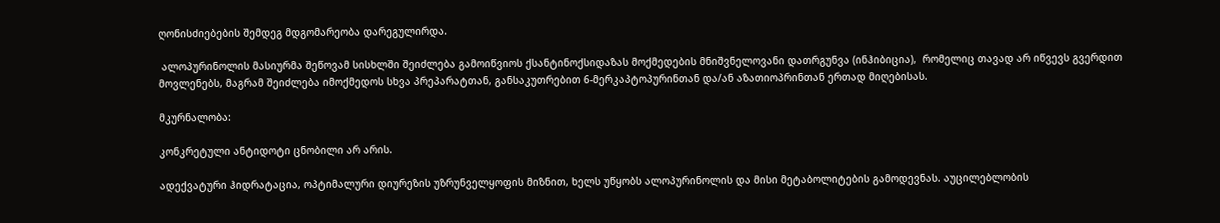ღონისძიებების შემდეგ მდგომარეობა დარეგულირდა.

 ალოპურინოლის მასიურმა შეწოვამ სისხლში შეიძლება გამოიწვიოს ქსანტინოქსიდაზას მოქმედების მნიშვნელოვანი დათრგუნვა (ინჰიბიცია),  რომელიც თავად არ იწვევს გვერდით მოვლენებს, მაგრამ შეიძლება იმოქმედოს სხვა პრეპარატთან, განსაკუთრებით 6-მერკაპტოპურინთან და/ან აზათიოპრინთან ერთად მიღებისას.

მკურნალობა:

კონკრეტული ანტიდოტი ცნობილი არ არის.

ადექვატური ჰიდრატაცია, ოპტიმალური დიურეზის უზრუნველყოფის მიზნით, ხელს უწყობს ალოპურინოლის და მისი მეტაბოლიტების გამოდევნას. აუცილებლობის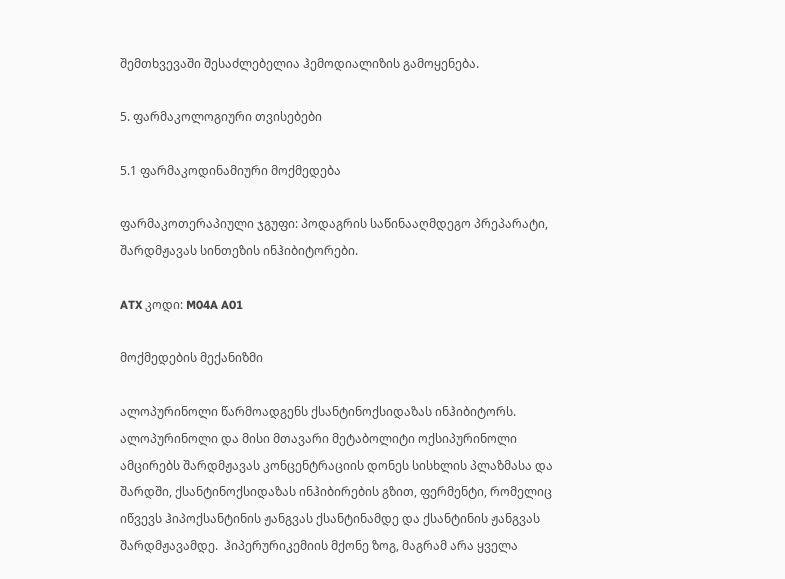შემთხვევაში შესაძლებელია ჰემოდიალიზის გამოყენება.

5. ფარმაკოლოგიური თვისებები

5.1 ფარმაკოდინამიური მოქმედება

ფარმაკოთერაპიული ჯგუფი: პოდაგრის საწინააღმდეგო პრეპარატი, შარდმჟავას სინთეზის ინჰიბიტორები.

ATX კოდი: M04A A01

მოქმედების მექანიზმი

ალოპურინოლი წარმოადგენს ქსანტინოქსიდაზას ინჰიბიტორს. ალოპურინოლი და მისი მთავარი მეტაბოლიტი ოქსიპურინოლი ამცირებს შარდმჟავას კონცენტრაციის დონეს სისხლის პლაზმასა და შარდში, ქსანტინოქსიდაზას ინჰიბირების გზით, ფერმენტი, რომელიც იწვევს ჰიპოქსანტინის ჟანგვას ქსანტინამდე და ქსანტინის ჟანგვას შარდმჟავამდე.  ჰიპერურიკემიის მქონე ზოგ, მაგრამ არა ყველა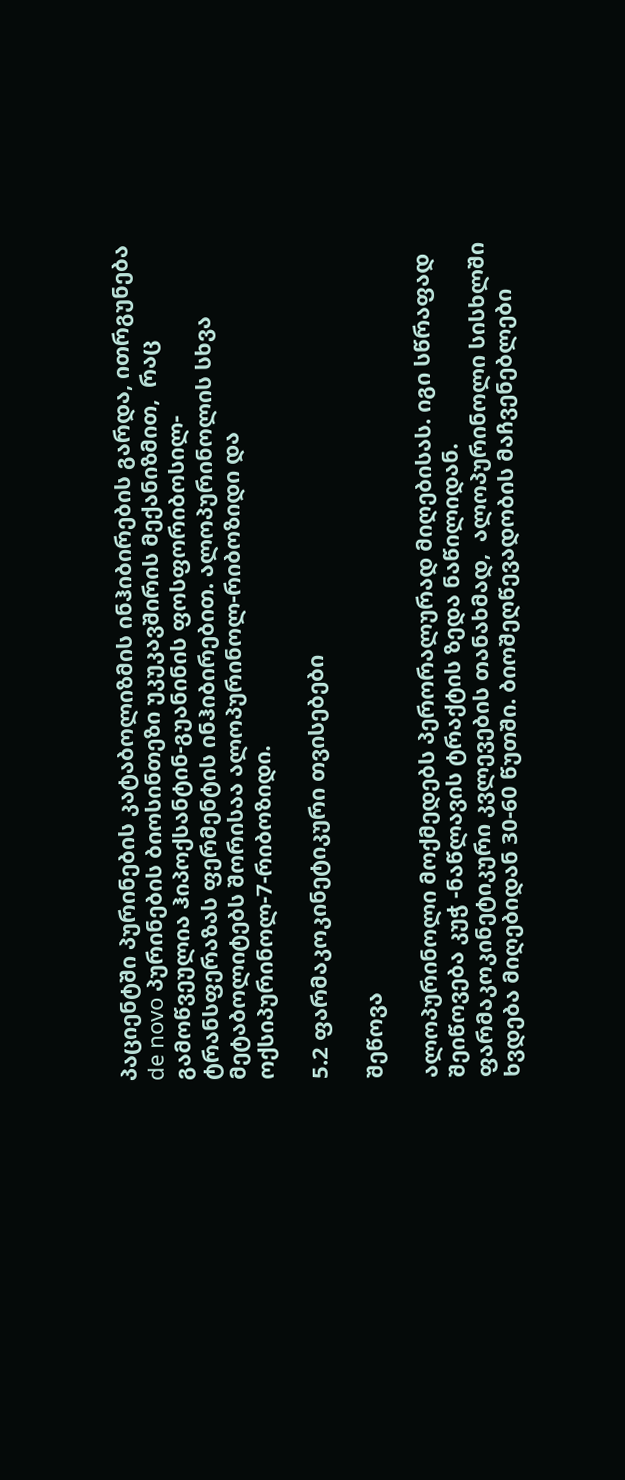პაციენტში პურინების კატაბოლიზმის ინჰიბირების გარდა, ითრგუნება de novo პურინების ბიოსინთეზი უკუკავშირის მექანიზმით,  რაც გამოწვეულია ჰიპოქსანტინ-გუანინის ფოსფორიბოსილ-ტრანსფერაზას ფერმენტის ინჰიბირებით. ალოპურინოლის სხვა მეტაბოლიტებს შორისაა ალოპურინოლ-რიბოზიდი და ოქსიპურინოლ-7-რიბოზიდი.

5.2 ფარმაკოკინეტიკური თვისებები

შეწოვა

ალოპურინოლი მოქმედებს პერორალურად მიღებისას. იგი სწრაფად შეიწოვება კუჭ -ნაწლავის ტრაქტის ზედა ნაწილიდან. ფარმაკოკინეტიკური კვლევების თანახმად,  ალოპურინოლი სისხლში ხვდება მიღებიდან 30-60 წუთში. ბიოშეღწევადობის მაჩვენებლები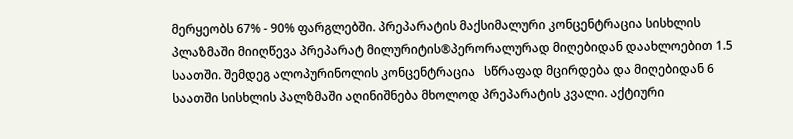მერყეობს 67% - 90% ფარგლებში. პრეპარატის მაქსიმალური კონცენტრაცია სისხლის პლაზმაში მიიღწევა პრეპარატ მილურიტის®პერორალურად მიღებიდან დაახლოებით 1.5 საათში. შემდეგ ალოპურინოლის კონცენტრაცია   სწრაფად მცირდება და მიღებიდან 6 საათში სისხლის პალზმაში აღინიშნება მხოლოდ პრეპარატის კვალი. აქტიური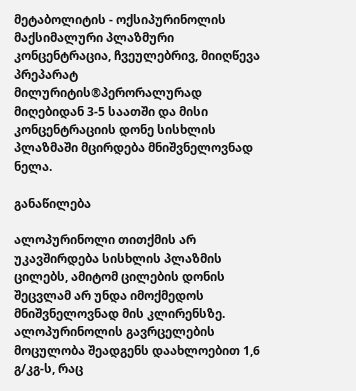მეტაბოლიტის - ოქსიპურინოლის მაქსიმალური პლაზმური კონცენტრაცია, ჩვეულებრივ, მიიღწევა პრეპარატ მილურიტის®პერორალურად მიღებიდან 3-5 საათში და მისი კონცენტრაციის დონე სისხლის პლაზმაში მცირდება მნიშვნელოვნად ნელა.

განაწილება

ალოპურინოლი თითქმის არ უკავშირდება სისხლის პლაზმის ცილებს, ამიტომ ცილების დონის შეცვლამ არ უნდა იმოქმედოს მნიშვნელოვნად მის კლირენსზე. ალოპურინოლის გავრცელების მოცულობა შეადგენს დაახლოებით 1,6 გ/კგ-ს, რაც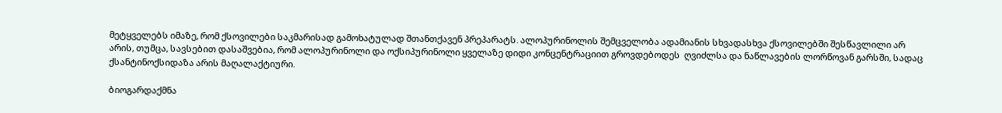მეტყველებს იმაზე, რომ ქსოვილები საკმარისად გამოხატულად შთანთქავენ პრეპარატს. ალოპურინოლის შემცველობა ადამიანის სხვადასხვა ქსოვილებში შესწავლილი არ არის, თუმცა, სავსებით დასაშვებია, რომ ალოპურინოლი და ოქსიპურინოლი ყველაზე დიდი კონცენტრაციით გროვდებოდეს  ღვიძლსა და ნაწლავების ლორწოვან გარსში, სადაც  ქსანტინოქსიდაზა არის მაღალაქტიური.

ბიოგარდაქმნა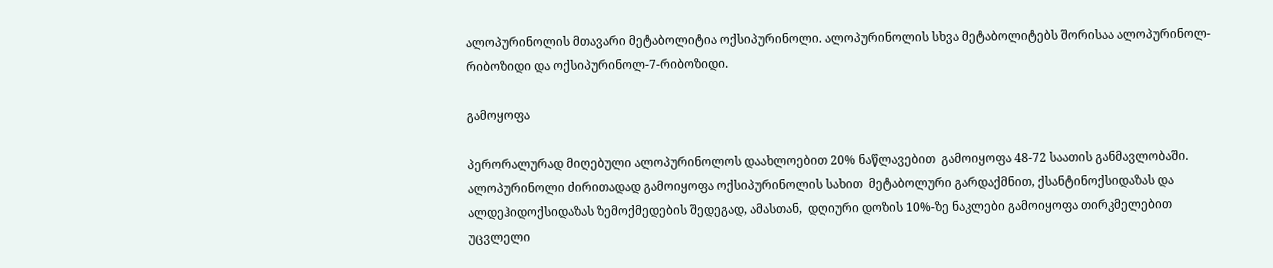ალოპურინოლის მთავარი მეტაბოლიტია ოქსიპურინოლი. ალოპურინოლის სხვა მეტაბოლიტებს შორისაა ალოპურინოლ-რიბოზიდი და ოქსიპურინოლ-7-რიბოზიდი.

გამოყოფა

პერორალურად მიღებული ალოპურინოლოს დაახლოებით 20% ნაწლავებით  გამოიყოფა 48-72 საათის განმავლობაში. ალოპურინოლი ძირითადად გამოიყოფა ოქსიპურინოლის სახით  მეტაბოლური გარდაქმნით, ქსანტინოქსიდაზას და ალდეჰიდოქსიდაზას ზემოქმედების შედეგად, ამასთან,  დღიური დოზის 10%-ზე ნაკლები გამოიყოფა თირკმელებით უცვლელი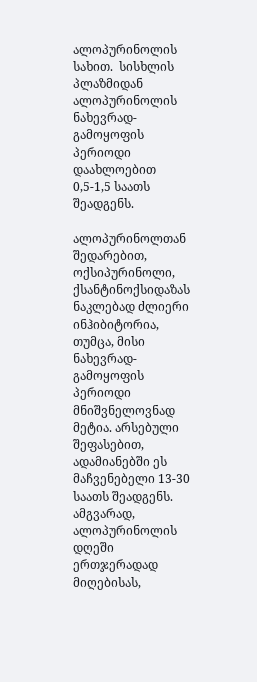ალოპურინოლის სახით.  სისხლის პლაზმიდან ალოპურინოლის ნახევრად-გამოყოფის  პერიოდი დაახლოებით 0,5-1,5 საათს შეადგენს.

ალოპურინოლთან შედარებით, ოქსიპურინოლი, ქსანტინოქსიდაზას ნაკლებად ძლიერი ინჰიბიტორია, თუმცა, მისი ნახევრად-გამოყოფის  პერიოდი  მნიშვნელოვნად მეტია. არსებული შეფასებით, ადამიანებში ეს მაჩვენებელი 13-30 საათს შეადგენს. ამგვარად, ალოპურინოლის დღეში ერთჯერადად მიღებისას,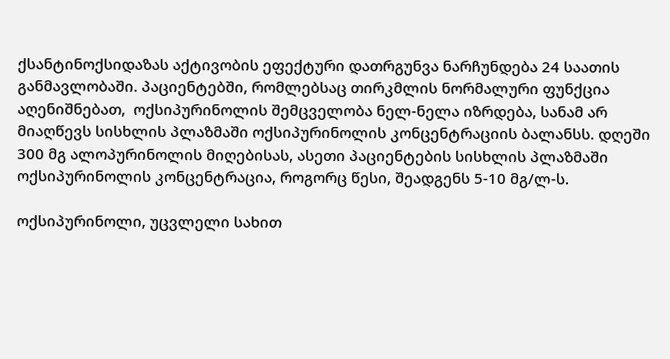ქსანტინოქსიდაზას აქტივობის ეფექტური დათრგუნვა ნარჩუნდება 24 საათის განმავლობაში. პაციენტებში, რომლებსაც თირკმლის ნორმალური ფუნქცია აღენიშნებათ,  ოქსიპურინოლის შემცველობა ნელ-ნელა იზრდება, სანამ არ მიაღწევს სისხლის პლაზმაში ოქსიპურინოლის კონცენტრაციის ბალანსს. დღეში 300 მგ ალოპურინოლის მიღებისას, ასეთი პაციენტების სისხლის პლაზმაში ოქსიპურინოლის კონცენტრაცია, როგორც წესი, შეადგენს 5-10 მგ/ლ-ს.

ოქსიპურინოლი, უცვლელი სახით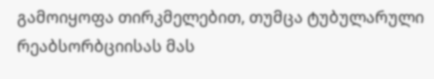გამოიყოფა თირკმელებით, თუმცა ტუბულარული რეაბსორბციისას მას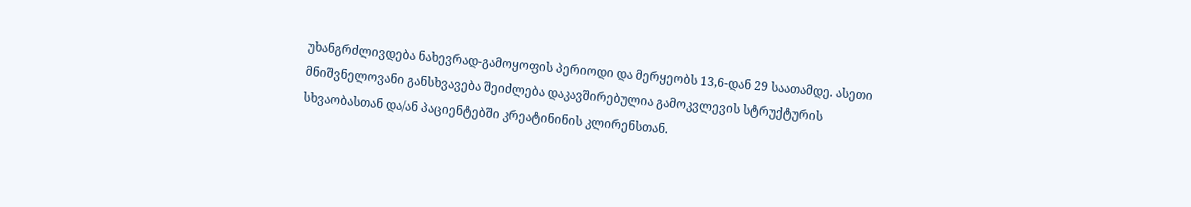უხანგრძლივდება ნახევრად-გამოყოფის პერიოდი და მერყეობს 13,6-დან 29 საათამდე. ასეთი მნიშვნელოვანი განსხვავება შეიძლება დაკავშირებულია გამოკვლევის სტრუქტურის სხვაობასთან და/ან პაციენტებში კრეატინინის კლირენსთან.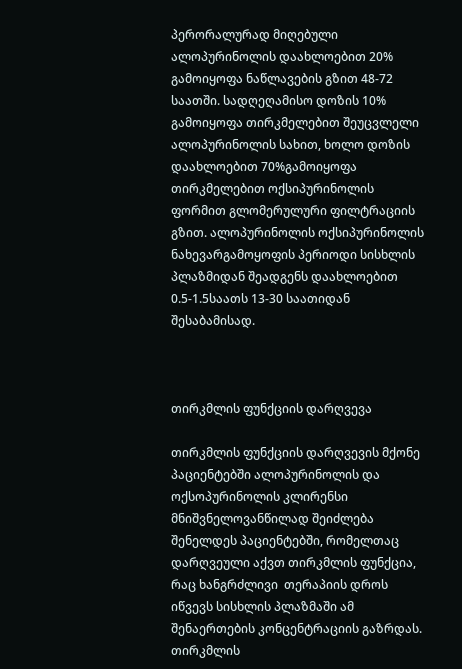პერორალურად მიღებული ალოპურინოლის დაახლოებით 20% გამოიყოფა ნაწლავების გზით 48-72 საათში. სადღეღამისო დოზის 10% გამოიყოფა თირკმელებით შეუცვლელი ალოპურინოლის სახით, ხოლო დოზის დაახლოებით 70%გამოიყოფა თირკმელებით ოქსიპურინოლის ფორმით გლომერულური ფილტრაციის გზით. ალოპურინოლის ოქსიპურინოლის ნახევარგამოყოფის პერიოდი სისხლის პლაზმიდან შეადგენს დაახლოებით 0.5-1.5საათს 13-30 საათიდან შესაბამისად.



თირკმლის ფუნქციის დარღვევა

თირკმლის ფუნქციის დარღვევის მქონე პაციენტებში ალოპურინოლის და ოქსოპურინოლის კლირენსი მნიშვნელოვანწილად შეიძლება შენელდეს პაციენტებში, რომელთაც დარღვეული აქვთ თირკმლის ფუნქცია, რაც ხანგრძლივი  თერაპიის დროს იწვევს სისხლის პლაზმაში ამ შენაერთების კონცენტრაციის გაზრდას. თირკმლის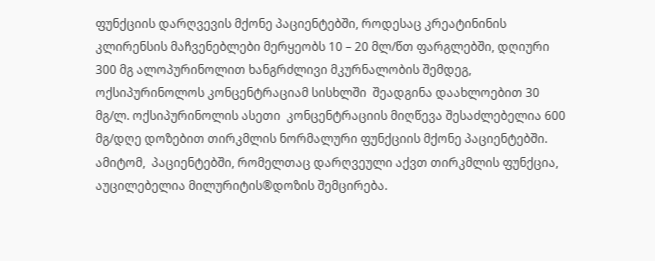ფუნქციის დარღვევის მქონე პაციენტებში, როდესაც კრეატინინის კლირენსის მაჩვენებლები მერყეობს 10 – 20 მლ/წთ ფარგლებში, დღიური 300 მგ ალოპურინოლით ხანგრძლივი მკურნალობის შემდეგ, ოქსიპურინოლოს კონცენტრაციამ სისხლში  შეადგინა დაახლოებით 30 მგ/ლ. ოქსიპურინოლის ასეთი  კონცენტრაციის მიღწევა შესაძლებელია 600 მგ/დღე დოზებით თირკმლის ნორმალური ფუნქციის მქონე პაციენტებში. ამიტომ,  პაციენტებში, რომელთაც დარღვეული აქვთ თირკმლის ფუნქცია, აუცილებელია მილურიტის®დოზის შემცირება.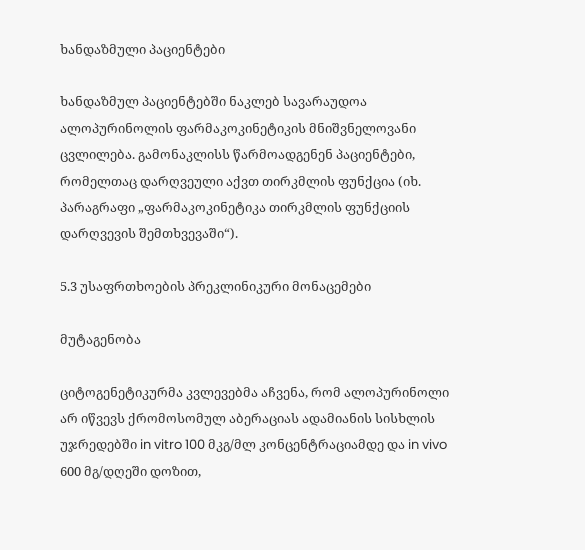ხანდაზმული პაციენტები

ხანდაზმულ პაციენტებში ნაკლებ სავარაუდოა  ალოპურინოლის ფარმაკოკინეტიკის მნიშვნელოვანი ცვლილება. გამონაკლისს წარმოადგენენ პაციენტები, რომელთაც დარღვეული აქვთ თირკმლის ფუნქცია (იხ. პარაგრაფი „ფარმაკოკინეტიკა თირკმლის ფუნქციის დარღვევის შემთხვევაში“).

5.3 უსაფრთხოების პრეკლინიკური მონაცემები

მუტაგენობა

ციტოგენეტიკურმა კვლევებმა აჩვენა, რომ ალოპურინოლი არ იწვევს ქრომოსომულ აბერაციას ადამიანის სისხლის უჯრედებში in vitro 100 მკგ/მლ კონცენტრაციამდე და in vivo 600 მგ/დღეში დოზით,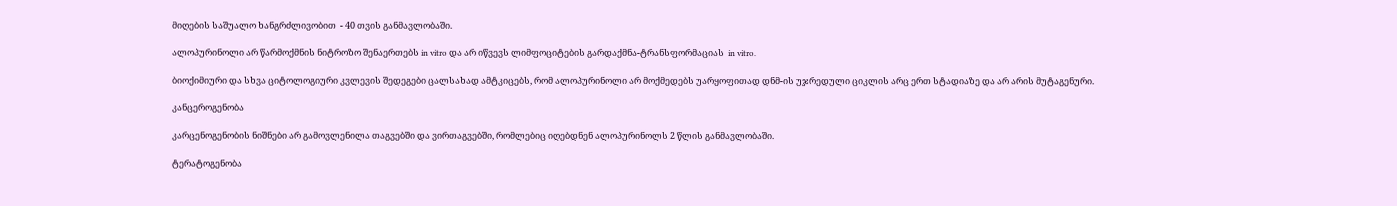მიღების საშუალო ხანგრძლივობით  - 40 თვის განმავლობაში.

ალოპურინოლი არ წარმოქმნის ნიტროზო შენაერთებს in vitro და არ იწვევს ლიმფოციტების გარდაქმნა-ტრანსფორმაციას  in vitro.

ბიოქიმიური და სხვა ციტოლოგიური კვლევის შედეგები ცალსახად ამტკიცებს, რომ ალოპურინოლი არ მოქმედებს უარყოფითად დნმ-ის უჯრედული ციკლის არც ერთ სტადიაზე და არ არის მუტაგენური.

კანცეროგენობა

კარცენოგენობის ნიშნები არ გამოვლენილა თაგვებში და ვირთაგვებში, რომლებიც იღებდნენ ალოპურინოლს 2 წლის განმავლობაში.

ტერატოგენობა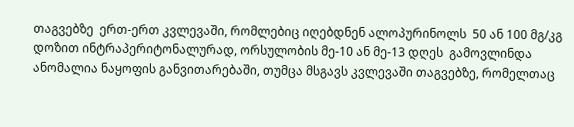თაგვებზე  ერთ-ერთ კვლევაში, რომლებიც იღებდნენ ალოპურინოლს  50 ან 100 მგ/კგ დოზით ინტრაპერიტონალურად, ორსულობის მე-10 ან მე-13 დღეს  გამოვლინდა ანომალია ნაყოფის განვითარებაში, თუმცა მსგავს კვლევაში თაგვებზე, რომელთაც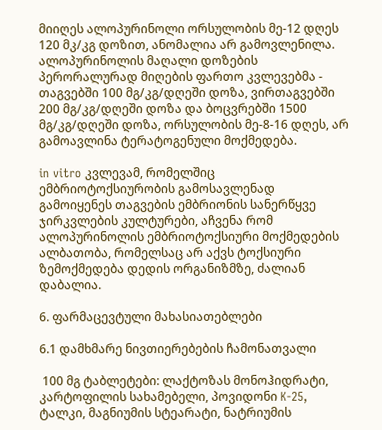მიიღეს ალოპურინოლი ორსულობის მე-12 დღეს 120 მკ/კგ დოზით, ანომალია არ გამოვლენილა. ალოპურინოლის მაღალი დოზების პერორალურად მიღების ფართო კვლევებმა - თაგვებში 100 მგ/კგ/დღეში დოზა, ვირთაგვებში 200 მგ/კგ/დღეში დოზა და ბოცვრებში 1500 მგ/კგ/დღეში დოზა, ორსულობის მე-8-16 დღეს, არ გამოავლინა ტერატოგენული მოქმედება.

in vitro კვლევამ, რომელშიც  ემბრიოტოქსიურობის გამოსავლენად გამოიყენეს თაგვების ემბრიონის სანერწყვე ჯირკვლების კულტურები, აჩვენა რომ ალოპურინოლის ემბრიოტოქსიური მოქმედების ალბათობა, რომელსაც არ აქვს ტოქსიური ზემოქმედება დედის ორგანიზმზე, ძალიან დაბალია.

6. ფარმაცევტული მახასიათებლები

6.1 დამხმარე ნივთიერებების ჩამონათვალი

 100 მგ ტაბლეტები: ლაქტოზას მონოჰიდრატი, კარტოფილის სახამებელი, პოვიდონი K-25, ტალკი, მაგნიუმის სტეარატი, ნატრიუმის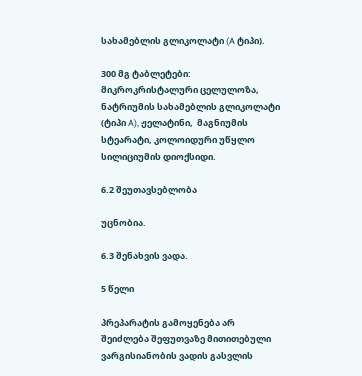სახამებლის გლიკოლატი (A ტიპი).

300 მგ ტაბლეტები:  მიკროკრისტალური ცელულოზა, ნატრიუმის სახამებლის გლიკოლატი  (ტიპი A), ჟელატინი,  მაგნიუმის სტეარატი, კოლოიდური უწყლო სილიციუმის დიოქსიდი.

6.2 შეუთავსებლობა

უცნობია.

6.3 შენახვის ვადა.

5 წელი

პრეპარატის გამოყენება არ შეიძლება შეფუთვაზე მითითებული ვარგისიანობის ვადის გასვლის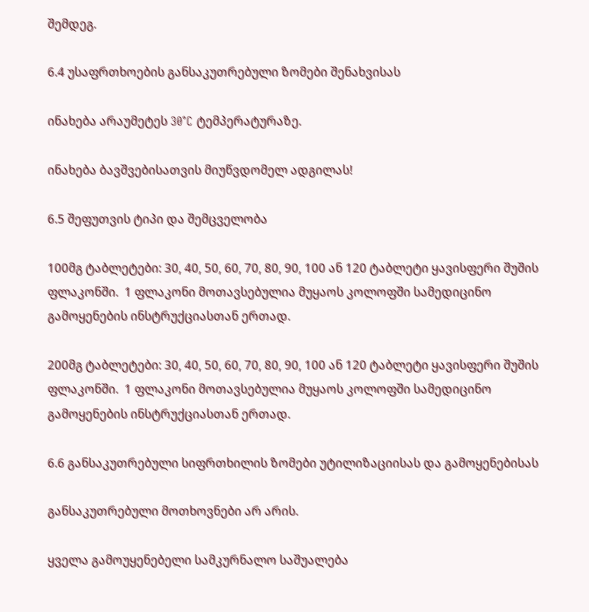შემდეგ.

6.4 უსაფრთხოების განსაკუთრებული ზომები შენახვისას

ინახება არაუმეტეს 30°C ტემპერატურაზე.

ინახება ბავშვებისათვის მიუწვდომელ ადგილას!

6.5 შეფუთვის ტიპი და შემცველობა

100მგ ტაბლეტები: 30, 40, 50, 60, 70, 80, 90, 100 ან 120 ტაბლეტი ყავისფერი შუშის ფლაკონში.  1 ფლაკონი მოთავსებულია მუყაოს კოლოფში სამედიცინო გამოყენების ინსტრუქციასთან ერთად.

200მგ ტაბლეტები: 30, 40, 50, 60, 70, 80, 90, 100 ან 120 ტაბლეტი ყავისფერი შუშის ფლაკონში.  1 ფლაკონი მოთავსებულია მუყაოს კოლოფში სამედიცინო გამოყენების ინსტრუქციასთან ერთად.

6.6 განსაკუთრებული სიფრთხილის ზომები უტილიზაციისას და გამოყენებისას

განსაკუთრებული მოთხოვნები არ არის.

ყველა გამოუყენებელი სამკურნალო საშუალება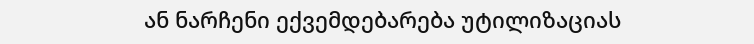ან ნარჩენი ექვემდებარება უტილიზაციას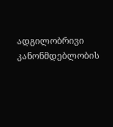ადგილობრივი კანონმდებლობის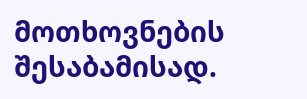მოთხოვნების შესაბამისად.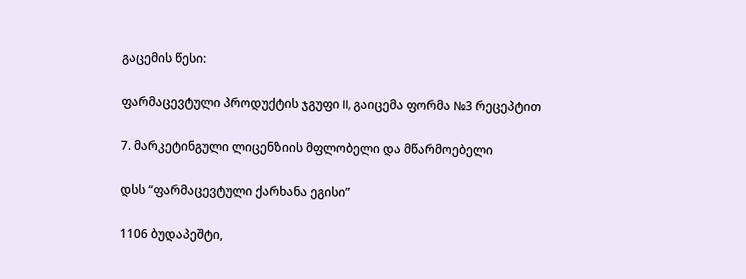გაცემის წესი:

ფარმაცევტული პროდუქტის ჯგუფი II, გაიცემა ფორმა №3 რეცეპტით

7. მარკეტინგული ლიცენზიის მფლობელი და მწარმოებელი

დსს “ფარმაცევტული ქარხანა ეგისი”

1106 ბუდაპეშტი,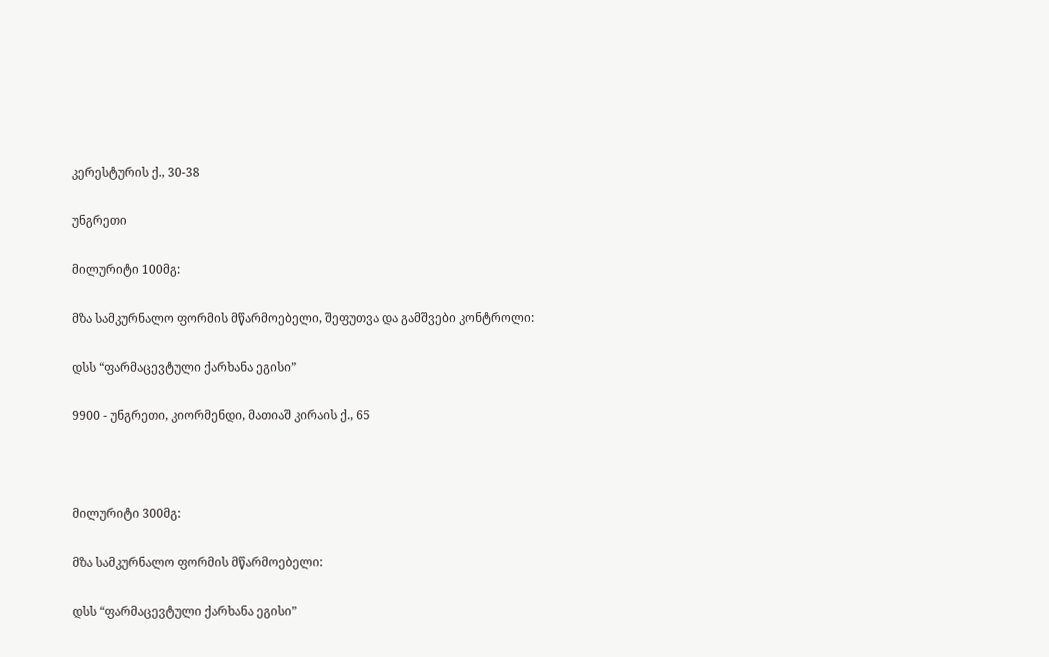კერესტურის ქ., 30-38

უნგრეთი

მილურიტი 100მგ:

მზა სამკურნალო ფორმის მწარმოებელი, შეფუთვა და გამშვები კონტროლი:

დსს “ფარმაცევტული ქარხანა ეგისი”

9900 - უნგრეთი, კიორმენდი, მათიაშ კირაის ქ., 65



მილურიტი 300მგ:

მზა სამკურნალო ფორმის მწარმოებელი:

დსს “ფარმაცევტული ქარხანა ეგისი”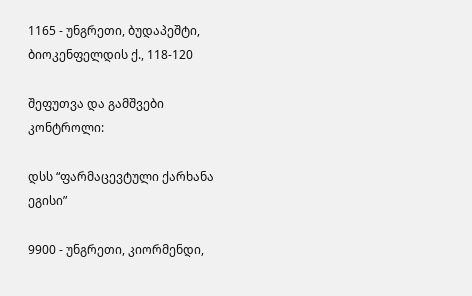1165 - უნგრეთი, ბუდაპეშტი, ბიოკენფელდის ქ., 118-120

შეფუთვა და გამშვები კონტროლი:

დსს “ფარმაცევტული ქარხანა ეგისი”

9900 - უნგრეთი, კიორმენდი,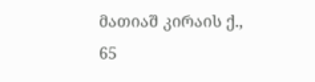მათიაშ კირაის ქ., 65